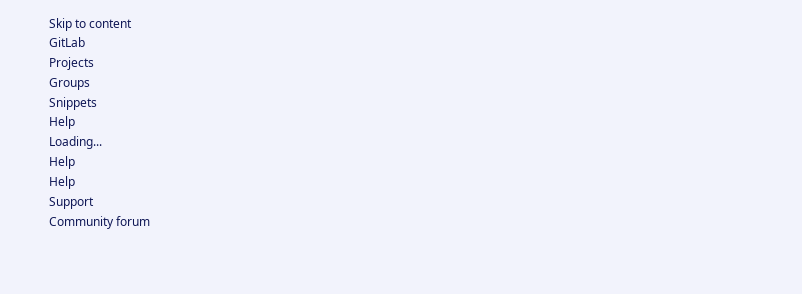Skip to content
GitLab
Projects
Groups
Snippets
Help
Loading...
Help
Help
Support
Community forum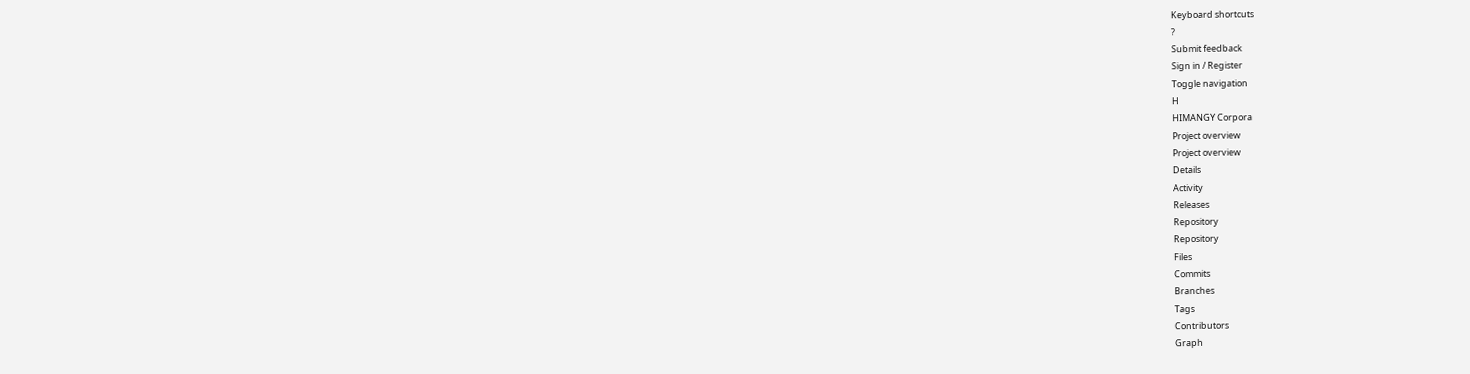Keyboard shortcuts
?
Submit feedback
Sign in / Register
Toggle navigation
H
HIMANGY Corpora
Project overview
Project overview
Details
Activity
Releases
Repository
Repository
Files
Commits
Branches
Tags
Contributors
Graph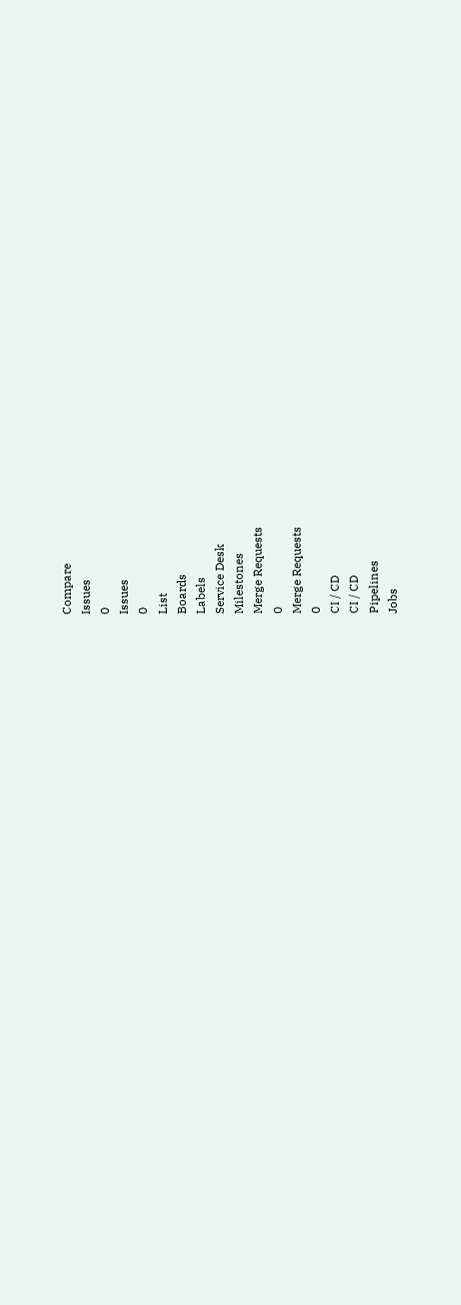Compare
Issues
0
Issues
0
List
Boards
Labels
Service Desk
Milestones
Merge Requests
0
Merge Requests
0
CI / CD
CI / CD
Pipelines
Jobs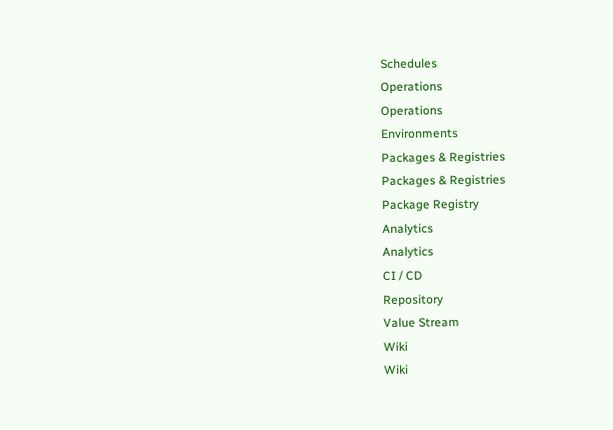Schedules
Operations
Operations
Environments
Packages & Registries
Packages & Registries
Package Registry
Analytics
Analytics
CI / CD
Repository
Value Stream
Wiki
Wiki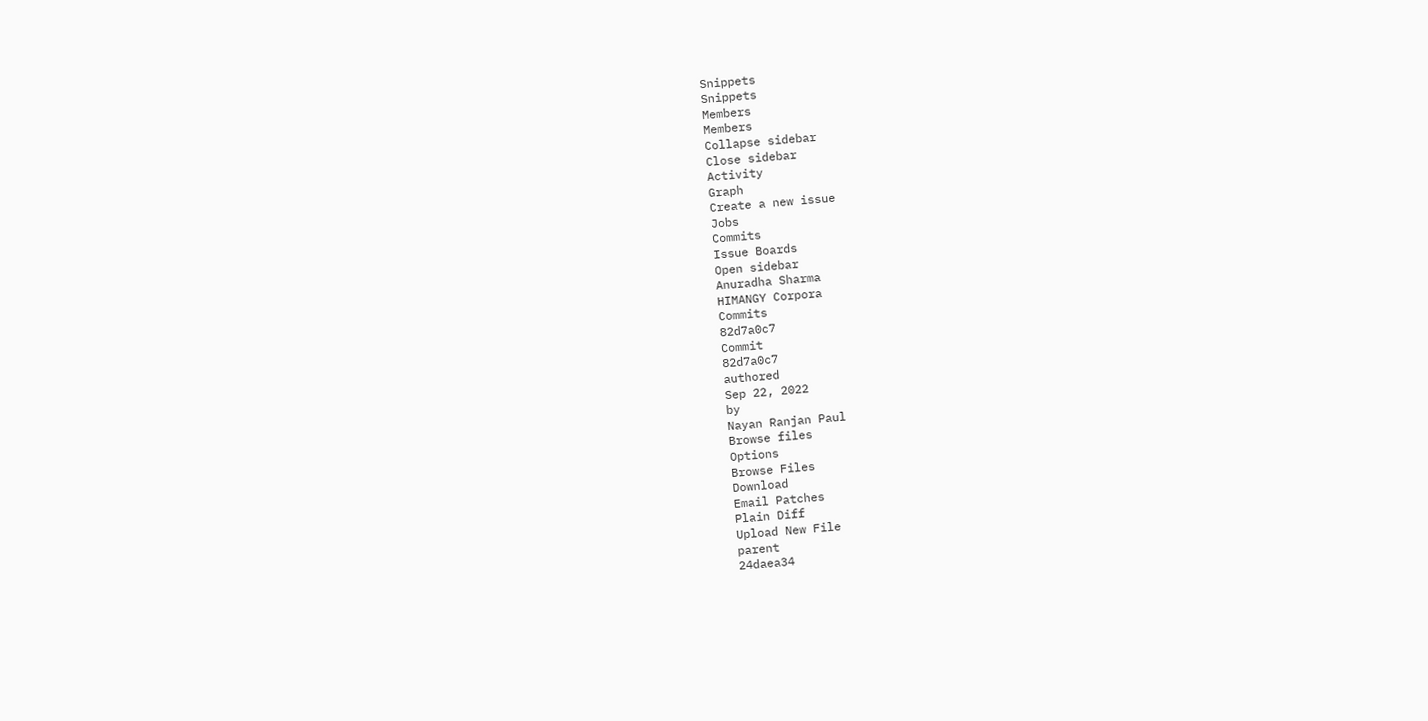Snippets
Snippets
Members
Members
Collapse sidebar
Close sidebar
Activity
Graph
Create a new issue
Jobs
Commits
Issue Boards
Open sidebar
Anuradha Sharma
HIMANGY Corpora
Commits
82d7a0c7
Commit
82d7a0c7
authored
Sep 22, 2022
by
Nayan Ranjan Paul
Browse files
Options
Browse Files
Download
Email Patches
Plain Diff
Upload New File
parent
24daea34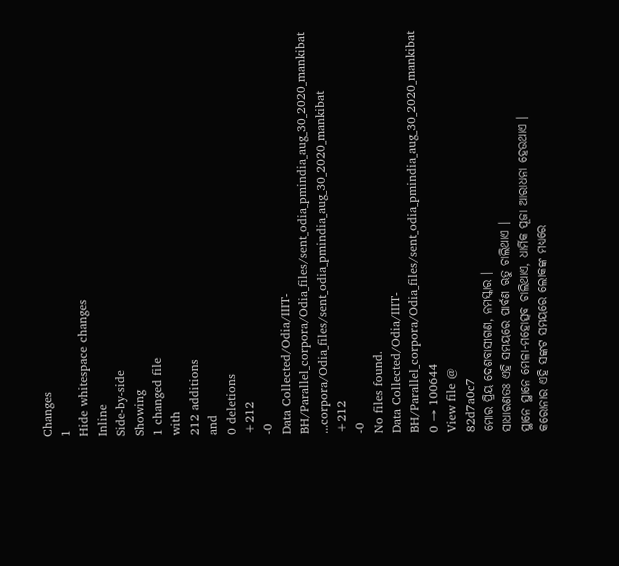Changes
1
Hide whitespace changes
Inline
Side-by-side
Showing
1 changed file
with
212 additions
and
0 deletions
+212
-0
Data Collected/Odia/IIIT-BH/Parallel_corpora/Odia_files/sent_odia_pmindia_aug_30_2020_mankibat
...corpora/Odia_files/sent_odia_pmindia_aug_30_2020_mankibat
+212
-0
No files found.
Data Collected/Odia/IIIT-BH/Parallel_corpora/Odia_files/sent_odia_pmindia_aug_30_2020_mankibat
0 → 100644
View file @
82d7a0c7
ମୋର ପ୍ରିୟ ଦେଶବାସୀଗଣ, ନମସ୍କାର ।
ସାଧାରଣତଃ ଏହି ସମୟରେ ପାର୍ବଣ ଋତୁ ଚାଲିଥାଏ ।
ସ୍ଥାନେ ସ୍ଥାନେ ମେଳା-ମହୋତ୍ସବ ଚାଲିଥାଏ, ଧାର୍ମିକ ପୂଜା ଆରାଧନା ହେଉଥାଏ ।
କରୋନାର ଏହି ସଙ୍କଟ ସମୟରେ ଲୋକଙ୍କ ମଧ୍ୟରେ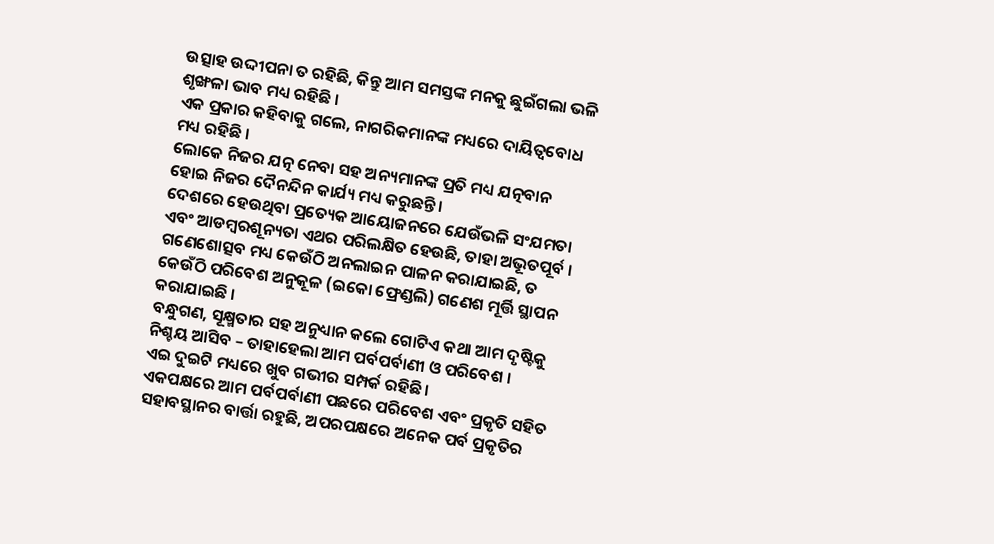ଉତ୍ସାହ ଉଦ୍ଦୀପନା ତ ରହିଛି, କିନ୍ତୁ ଆମ ସମସ୍ତଙ୍କ ମନକୁ ଛୁଇଁଗଲା ଭଳି ଶୃଙ୍ଖଳା ଭାବ ମଧ୍ୟ ରହିଛି ।
ଏକ ପ୍ରକାର କହିବାକୁ ଗଲେ, ନାଗରିକମାନଙ୍କ ମଧ୍ୟରେ ଦାୟିତ୍ୱବୋଧ ମଧ୍ୟ ରହିଛି ।
ଲୋକେ ନିଜର ଯତ୍ନ ନେବା ସହ ଅନ୍ୟମାନଙ୍କ ପ୍ରତି ମଧ୍ୟ ଯତ୍ନବାନ ହୋଇ ନିଜର ଦୈନନ୍ଦିନ କାର୍ଯ୍ୟ ମଧ୍ୟ କରୁଛନ୍ତି ।
ଦେଶରେ ହେଉଥିବା ପ୍ରତ୍ୟେକ ଆୟୋଜନରେ ଯେଉଁଭଳି ସଂଯମତା ଏବଂ ଆଡମ୍ବରଶୂନ୍ୟତା ଏଥର ପରିଲକ୍ଷିତ ହେଉଛି, ତାହା ଅଭୂତପୂର୍ବ ।
ଗଣେଶୋତ୍ସବ ମଧ୍ୟ କେଉଁଠି ଅନଲାଇନ ପାଳନ କରାଯାଇଛି, ତ କେଉଁଠି ପରିବେଶ ଅନୁକୂଳ (ଇକୋ ଫ୍ରେଣ୍ଡଲି) ଗଣେଶ ମୂର୍ତ୍ତି ସ୍ଥାପନ କରାଯାଇଛି ।
ବନ୍ଧୁଗଣ, ସୂକ୍ଷ୍ମତାର ସହ ଅନୁଧ୍ୟାନ କଲେ ଗୋଟିଏ କଥା ଆମ ଦୃଷ୍ଟିକୁ ନିଶ୍ଚୟ ଆସିବ – ତାହାହେଲା ଆମ ପର୍ବପର୍ବାଣୀ ଓ ପରିବେଶ ।
ଏଇ ଦୁଇଟି ମଧ୍ୟରେ ଖୁବ ଗଭୀର ସମ୍ପର୍କ ରହିଛି ।
ଏକପକ୍ଷରେ ଆମ ପର୍ବପର୍ବାଣୀ ପଛରେ ପରିବେଶ ଏବଂ ପ୍ରକୃତି ସହିତ ସହାବସ୍ଥାନର ବାର୍ତ୍ତା ରହୁଛି, ଅପରପକ୍ଷରେ ଅନେକ ପର୍ବ ପ୍ରକୃତିର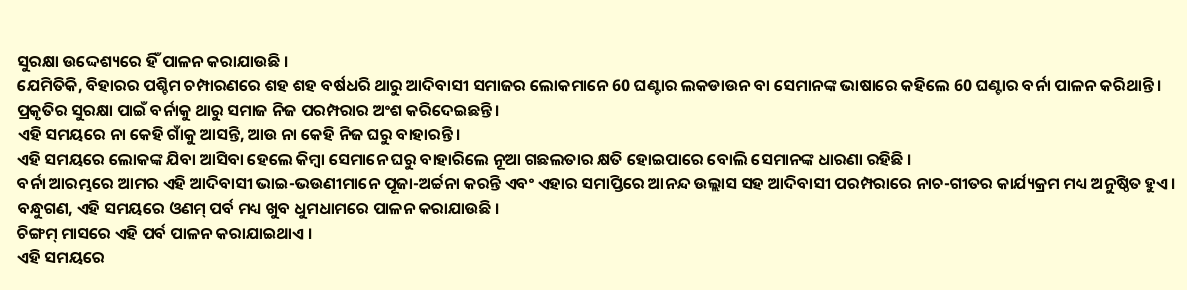ସୁରକ୍ଷା ଉଦ୍ଦେଶ୍ୟରେ ହିଁ ପାଳନ କରାଯାଉଛି ।
ଯେମିତିକି, ବିହାରର ପଶ୍ଚିମ ଚମ୍ପାରଣରେ ଶହ ଶହ ବର୍ଷଧରି ଥାରୁ ଆଦିବାସୀ ସମାଜର ଲୋକମାନେ 60 ଘଣ୍ଟାର ଲକଡାଉନ ବା ସେମାନଙ୍କ ଭାଷାରେ କହିଲେ 60 ଘଣ୍ଟାର ବର୍ନା ପାଳନ କରିଥାନ୍ତି ।
ପ୍ରକୃତିର ସୁରକ୍ଷା ପାଇଁ ବର୍ନାକୁ ଥାରୁ ସମାଜ ନିଜ ପରମ୍ପରାର ଅଂଶ କରିଦେଇଛନ୍ତି ।
ଏହି ସମୟରେ ନା କେହି ଗାଁକୁ ଆସନ୍ତି, ଆଉ ନା କେହି ନିଜ ଘରୁ ବାହାରନ୍ତି ।
ଏହି ସମୟରେ ଲୋକଙ୍କ ଯିବା ଆସିବା ହେଲେ କିମ୍ବା ସେମାନେ ଘରୁ ବାହାରିଲେ ନୂଆ ଗଛଲତାର କ୍ଷତି ହୋଇପାରେ ବୋଲି ସେମାନଙ୍କ ଧାରଣା ରହିଛି ।
ବର୍ନା ଆରମ୍ଭରେ ଆମର ଏହି ଆଦିବାସୀ ଭାଇ-ଭଉଣୀମାନେ ପୂଜା-ଅର୍ଚ୍ଚନା କରନ୍ତି ଏବଂ ଏହାର ସମାପ୍ତିରେ ଆନନ୍ଦ ଉଲ୍ଲାସ ସହ ଆଦିବାସୀ ପରମ୍ପରାରେ ନାଚ-ଗୀତର କାର୍ଯ୍ୟକ୍ରମ ମଧ୍ୟ ଅନୁଷ୍ଠିତ ହୁଏ ।
ବନ୍ଧୁଗଣ, ଏହି ସମୟରେ ଓଣମ୍ ପର୍ବ ମଧ୍ୟ ଖୁବ ଧୁମଧାମରେ ପାଳନ କରାଯାଉଛି ।
ଚିଙ୍ଗମ୍ ମାସରେ ଏହି ପର୍ବ ପାଳନ କରାଯାଇଥାଏ ।
ଏହି ସମୟରେ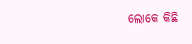ଲୋକେ କିଛି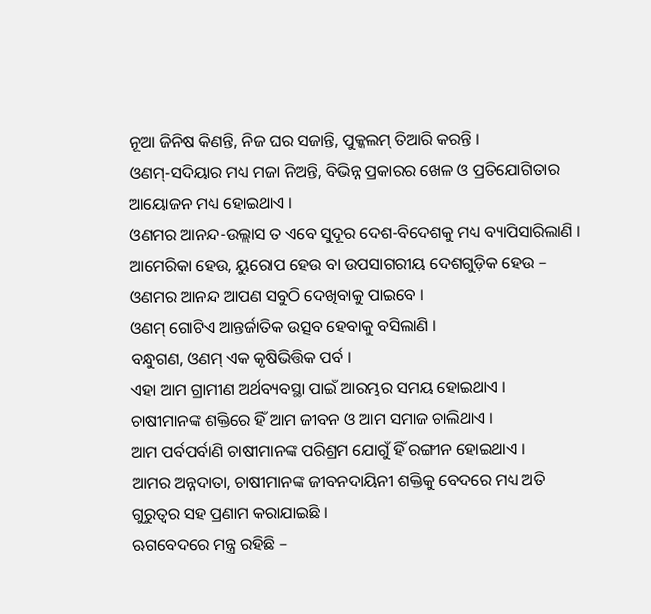ନୂଆ ଜିନିଷ କିଣନ୍ତି, ନିଜ ଘର ସଜାନ୍ତି, ପୁକ୍କଲମ୍ ତିଆରି କରନ୍ତି ।
ଓଣମ୍-ସଦିୟାର ମଧ୍ୟ ମଜା ନିଅନ୍ତି, ବିଭିନ୍ନ ପ୍ରକାରର ଖେଳ ଓ ପ୍ରତିଯୋଗିତାର ଆୟୋଜନ ମଧ୍ୟ ହୋଇଥାଏ ।
ଓଣମର ଆନନ୍ଦ-ଉଲ୍ଲାସ ତ ଏବେ ସୁଦୂର ଦେଶ-ବିଦେଶକୁ ମଧ୍ୟ ବ୍ୟାପିସାରିଲାଣି ।
ଆମେରିକା ହେଉ, ୟୁରୋପ ହେଉ ବା ଉପସାଗରୀୟ ଦେଶଗୁଡ଼ିକ ହେଉ – ଓଣମର ଆନନ୍ଦ ଆପଣ ସବୁଠି ଦେଖିବାକୁ ପାଇବେ ।
ଓଣମ୍ ଗୋଟିଏ ଆନ୍ତର୍ଜାତିକ ଉତ୍ସବ ହେବାକୁ ବସିଲାଣି ।
ବନ୍ଧୁଗଣ, ଓଣମ୍ ଏକ କୃଷିଭିତ୍ତିକ ପର୍ବ ।
ଏହା ଆମ ଗ୍ରାମୀଣ ଅର୍ଥବ୍ୟବସ୍ଥା ପାଇଁ ଆରମ୍ଭର ସମୟ ହୋଇଥାଏ ।
ଚାଷୀମାନଙ୍କ ଶକ୍ତିରେ ହିଁ ଆମ ଜୀବନ ଓ ଆମ ସମାଜ ଚାଲିଥାଏ ।
ଆମ ପର୍ବପର୍ବାଣି ଚାଷୀମାନଙ୍କ ପରିଶ୍ରମ ଯୋଗୁଁ ହିଁ ରଙ୍ଗୀନ ହୋଇଥାଏ ।
ଆମର ଅନ୍ନଦାତା, ଚାଷୀମାନଙ୍କ ଜୀବନଦାୟିନୀ ଶକ୍ତିକୁ ବେଦରେ ମଧ୍ୟ ଅତି ଗୁରୁତ୍ୱର ସହ ପ୍ରଣାମ କରାଯାଇଛି ।
ଋଗବେଦରେ ମନ୍ତ୍ର ରହିଛି –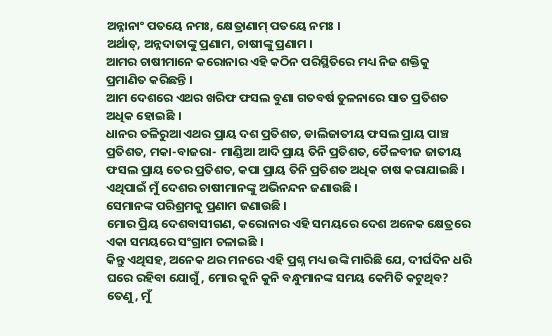ଅନ୍ନାନାଂ ପତୟେ ନମଃ, କ୍ଷେତ୍ରାଣାମ୍ ପତୟେ ନମଃ ।
ଅର୍ଥାତ୍, ଅନ୍ନଦାତାଙ୍କୁ ପ୍ରଣାମ, ଚାଷୀଙ୍କୁ ପ୍ରଣାମ ।
ଆମର ଚାଷୀମାନେ କରୋନାର ଏହି କଠିନ ପରିସ୍ଥିତିରେ ମଧ୍ୟ ନିଜ ଶକ୍ତିକୁ ପ୍ରମାଣିତ କରିଛନ୍ତି ।
ଆମ ଦେଶରେ ଏଥର ଖରିଫ ଫସଲ ବୁଣା ଗତବର୍ଷ ତୁଳନାରେ ସାତ ପ୍ରତିଶତ ଅଧିକ ହୋଇଛି ।
ଧାନର ତଳିରୁଆ ଏଥର ପ୍ରାୟ ଦଶ ପ୍ରତିଶତ, ଡାଲିଜାତୀୟ ଫସଲ ପ୍ରାୟ ପାଞ୍ଚ ପ୍ରତିଶତ, ମକା-ବାଜରା- ମାଣ୍ଡିଆ ଆଦି ପ୍ରାୟ ତିନି ପ୍ରତିଶତ, ତୈଳବୀଜ ଜାତୀୟ ଫସଲ ପ୍ରାୟ ତେର ପ୍ରତିଶତ, କପା ପ୍ରାୟ ତିନି ପ୍ରତିଶତ ଅଧିକ ଚାଷ କରାଯାଇଛି ।
ଏଥିପାଇଁ ମୁଁ ଦେଶର ଚାଷୀମାନଙ୍କୁ ଅଭିନନ୍ଦନ ଜଣାଉଛି ।
ସେମାନଙ୍କ ପରିଶ୍ରମକୁ ପ୍ରଣାମ ଜଣାଉଛି ।
ମୋର ପ୍ରିୟ ଦେଶବାସୀଗଣ, କରୋନାର ଏହି ସମୟରେ ଦେଶ ଅନେକ କ୍ଷେତ୍ରରେ ଏକା ସମୟରେ ସଂଗ୍ରାମ ଚଳାଇଛି ।
କିନ୍ତୁ ଏଥିସହ, ଅନେକ ଥର ମନରେ ଏହି ପ୍ରଶ୍ନ ମଧ୍ୟ ଉଙ୍କି ମାରିଛି ଯେ, ଦୀର୍ଘଦିନ ଧରି ଘରେ ରହିବା ଯୋଗୁଁ, ମୋର କୁନି କୁନି ବନ୍ଧୁମାନଙ୍କ ସମୟ କେମିତି କଟୁଥିବ?
ତେଣୁ, ମୁଁ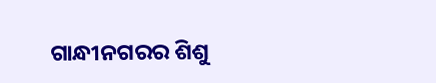ଗାନ୍ଧୀନଗରର ଶିଶୁ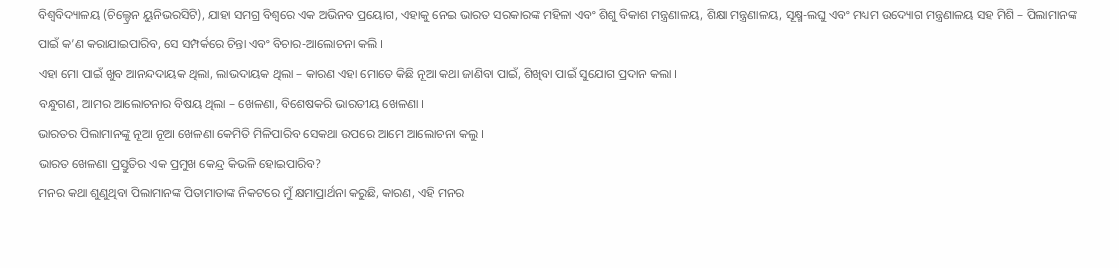ବିଶ୍ୱବିଦ୍ୟାଳୟ (ଚିଲ୍ଡ୍ରେନ ୟୁନିଭରସିଟି), ଯାହା ସମଗ୍ର ବିଶ୍ୱରେ ଏକ ଅଭିନବ ପ୍ରୟୋଗ, ଏହାକୁ ନେଇ ଭାରତ ସରକାରଙ୍କ ମହିଳା ଏବଂ ଶିଶୁ ବିକାଶ ମନ୍ତ୍ରଣାଳୟ, ଶିକ୍ଷା ମନ୍ତ୍ରଣାଳୟ, ସୂକ୍ଷ୍ମ-ଲଘୁ ଏବଂ ମଧ୍ୟମ ଉଦ୍ୟୋଗ ମନ୍ତ୍ରଣାଳୟ ସହ ମିଶି – ପିଲାମାନଙ୍କ ପାଇଁ କ’ଣ କରାଯାଇପାରିବ, ସେ ସମ୍ପର୍କରେ ଚିନ୍ତା ଏବଂ ବିଚାର-ଆଲୋଚନା କଲି ।
ଏହା ମୋ ପାଇଁ ଖୁବ ଆନନ୍ଦଦାୟକ ଥିଲା, ଲାଭଦାୟକ ଥିଲା – କାରଣ ଏହା ମୋତେ କିଛି ନୂଆ କଥା ଜାଣିବା ପାଇଁ, ଶିଖିବା ପାଇଁ ସୁଯୋଗ ପ୍ରଦାନ କଲା ।
ବନ୍ଧୁଗଣ, ଆମର ଆଲୋଚନାର ବିଷୟ ଥିଲା – ଖେଳଣା, ବିଶେଷକରି ଭାରତୀୟ ଖେଳଣା ।
ଭାରତର ପିଲାମାନଙ୍କୁ ନୂଆ ନୂଆ ଖେଳଣା କେମିତି ମିଳିପାରିବ ସେକଥା ଉପରେ ଆମେ ଆଲୋଚନା କଲୁ ।
ଭାରତ ଖେଳଣା ପ୍ରସ୍ତୁତିର ଏକ ପ୍ରମୁଖ କେନ୍ଦ୍ର କିଭଳି ହୋଇପାରିବ?
ମନର କଥା ଶୁଣୁଥିବା ପିଲାମାନଙ୍କ ପିତାମାତାଙ୍କ ନିକଟରେ ମୁଁ କ୍ଷମାପ୍ରାର୍ଥନା କରୁଛି, କାରଣ, ଏହି ମନର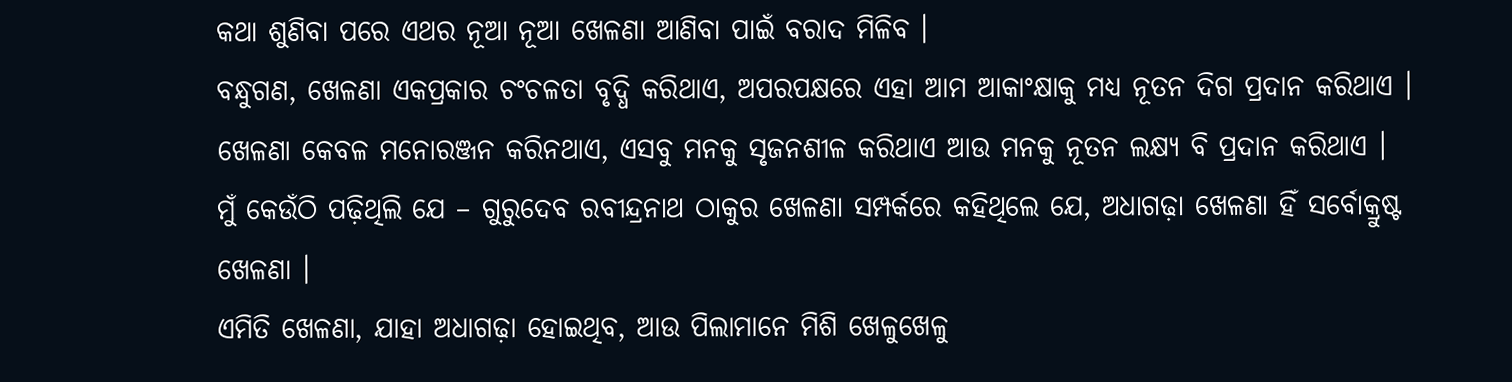କଥା ଶୁଣିବା ପରେ ଏଥର ନୂଆ ନୂଆ ଖେଳଣା ଆଣିବା ପାଇଁ ବରାଦ ମିଳିବ ।
ବନ୍ଧୁଗଣ, ଖେଳଣା ଏକପ୍ରକାର ଚଂଚଳତା ବୃଦ୍ଧି କରିଥାଏ, ଅପରପକ୍ଷରେ ଏହା ଆମ ଆକାଂକ୍ଷାକୁ ମଧ୍ୟ ନୂତନ ଦିଗ ପ୍ରଦାନ କରିଥାଏ ।
ଖେଳଣା କେବଳ ମନୋରଞ୍ଜନ କରିନଥାଏ, ଏସବୁ ମନକୁ ସୃଜନଶୀଳ କରିଥାଏ ଆଉ ମନକୁ ନୂତନ ଲକ୍ଷ୍ୟ ବି ପ୍ରଦାନ କରିଥାଏ ।
ମୁଁ କେଉଁଠି ପଢ଼ିଥିଲି ଯେ – ଗୁରୁଦେବ ରବୀନ୍ଦ୍ରନାଥ ଠାକୁର ଖେଳଣା ସମ୍ପର୍କରେ କହିଥିଲେ ଯେ, ଅଧାଗଢ଼ା ଖେଳଣା ହିଁ ସର୍ବୋକ୍ରୁଷ୍ଟ ଖେଳଣା ।
ଏମିତି ଖେଳଣା, ଯାହା ଅଧାଗଢ଼ା ହୋଇଥିବ, ଆଉ ପିଲାମାନେ ମିଶି ଖେଳୁଖେଳୁ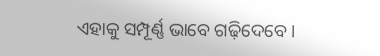ଏହାକୁ ସମ୍ପୂର୍ଣ୍ଣ ଭାବେ ଗଢ଼ିଦେବେ ।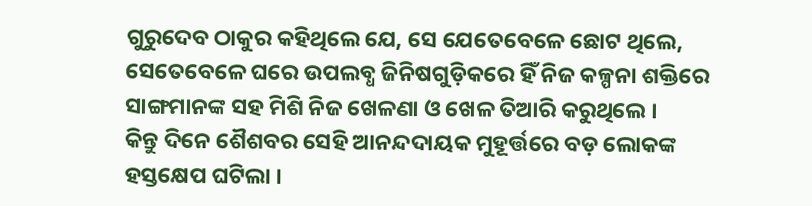ଗୁରୁଦେବ ଠାକୁର କହିଥିଲେ ଯେ, ସେ ଯେତେବେଳେ ଛୋଟ ଥିଲେ, ସେତେବେଳେ ଘରେ ଉପଲବ୍ଧ ଜିନିଷଗୁଡ଼ିକରେ ହିଁ ନିଜ କଳ୍ପନା ଶକ୍ତିରେ ସାଙ୍ଗମାନଙ୍କ ସହ ମିଶି ନିଜ ଖେଳଣା ଓ ଖେଳ ତିଆରି କରୁଥିଲେ ।
କିନ୍ତୁ ଦିନେ ଶୈଶବର ସେହି ଆନନ୍ଦଦାୟକ ମୁହୂର୍ତ୍ତରେ ବଡ଼ ଲୋକଙ୍କ ହସ୍ତକ୍ଷେପ ଘଟିଲା ।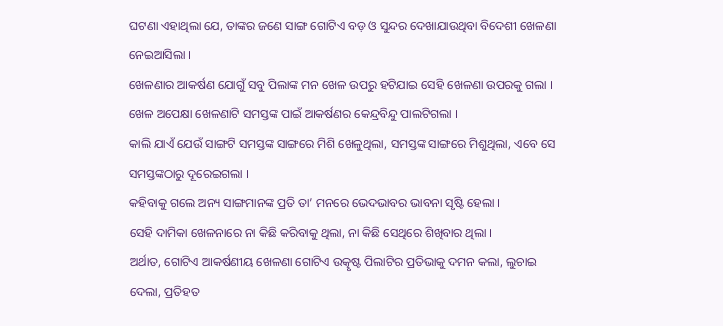ଘଟଣା ଏହାଥିଲା ଯେ, ତାଙ୍କର ଜଣେ ସାଙ୍ଗ ଗୋଟିଏ ବଡ଼ ଓ ସୁନ୍ଦର ଦେଖାଯାଉଥିବା ବିଦେଶୀ ଖେଳଣା ନେଇଆସିଲା ।
ଖେଳଣାର ଆକର୍ଷଣ ଯୋଗୁଁ ସବୁ ପିଲାଙ୍କ ମନ ଖେଳ ଉପରୁ ହଟିଯାଇ ସେହି ଖେଳଣା ଉପରକୁ ଗଲା ।
ଖେଳ ଅପେକ୍ଷା ଖେଳଣାଟି ସମସ୍ତଙ୍କ ପାଇଁ ଆକର୍ଷଣର କେନ୍ଦ୍ରବିନ୍ଦୁ ପାଲଟିଗଲା ।
କାଲି ଯାଏଁ ଯେଉଁ ସାଙ୍ଗଟି ସମସ୍ତଙ୍କ ସାଙ୍ଗରେ ମିଶି ଖେଳୁଥିଲା, ସମସ୍ତଙ୍କ ସାଙ୍ଗରେ ମିଶୁଥିଲା, ଏବେ ସେ ସମସ୍ତଙ୍କଠାରୁ ଦୂରେଇଗଲା ।
କହିବାକୁ ଗଲେ ଅନ୍ୟ ସାଙ୍ଗମାନଙ୍କ ପ୍ରତି ତା’ ମନରେ ଭେଦଭାବର ଭାବନା ସୃଷ୍ଟି ହେଲା ।
ସେହି ଦାମିକା ଖେଳନାରେ ନା କିଛି କରିବାକୁ ଥିଲା, ନା କିଛି ସେଥିରେ ଶିଖିବାର ଥିଲା ।
ଅର୍ଥାତ, ଗୋଟିଏ ଆକର୍ଷଣୀୟ ଖେଳଣା ଗୋଟିଏ ଉତ୍କୃଷ୍ଟ ପିଲାଟିର ପ୍ରତିଭାକୁ ଦମନ କଲା, ଲୁଚାଇ ଦେଲା, ପ୍ରତିହତ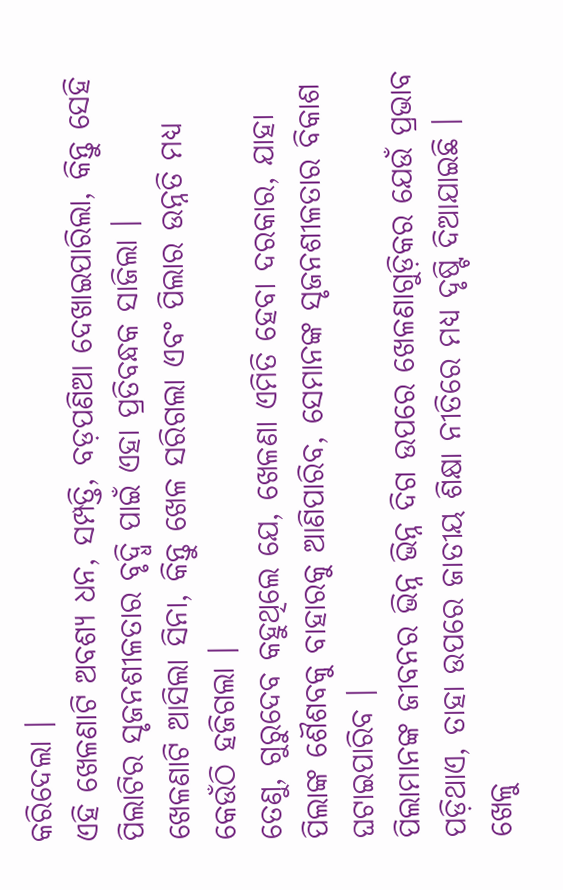କରିଦେଲା ।
ଏହି ଖେଳଣାଟି ଅବଶ୍ୟ ଧନ, ସମ୍ପତ୍ତି, ବଡ଼ପଣିଆ ଦେଖାଇପାରିଲା, କିନ୍ତୁ ସେହି ପିଲାଟିର ସୃଜନଶୀଳତାର ବୃଦ୍ଧି ପାଇଁ ଏହା ପ୍ରତିବନ୍ଧକ ସାଜିଲା ।
ଖେଳଣାଟି ଆସିଲା ସିନା, କିନ୍ତୁ ଖେଳ ସରିଗଲା ଏବଂ ପିଲାର ଉନ୍ନତି ମଧ୍ୟ କେଉଁଠି ହଜିଗଲା ।
ତେଣୁ, ଗୁରୁଦେବ କହୁଥିଲେ ଯେ, ଖେଳଣା ଏମିତି ହେବା ଦରକାର, ଯାହା ପିଲାଙ୍କ ଶୈଶବକୁ ବାହାରକୁ ଆଣିପାରିବ, ସେମାନଙ୍କ ସୃଜନଶୀଳତାର ବିକାଶ ଘଟାଇପାରିବ ।
ପିଲାମାନଙ୍କ ଜୀବନର ଭିନ୍ନ ଭିନ୍ନ ଦିଗ ଉପରେ ଖେଳଣାଗୁଡ଼ିକର ଯେଉଁ ପ୍ରଭାବ ପଡ଼ିଥାଏ, ତାହା ଉପରେ ଜାତୀୟ ଶିକ୍ଷା ନୀତିରେ ମଧ୍ୟ ଦୃଷ୍ଟି ଦିଆଯାଇଛି ।
ଖେଳୁ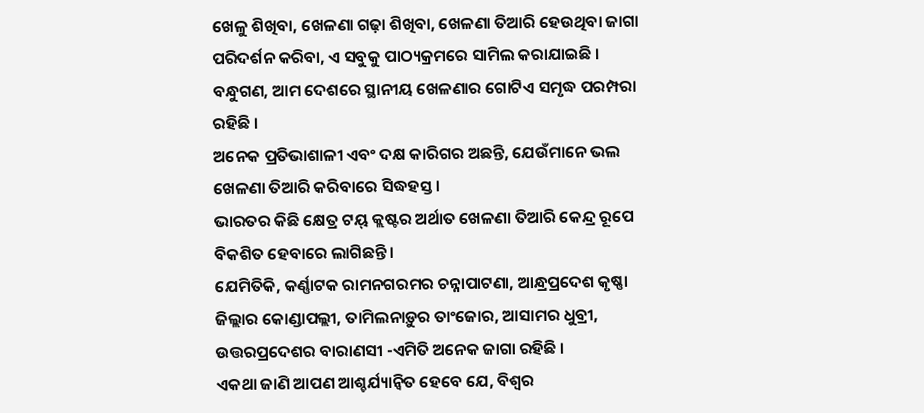ଖେଳୁ ଶିଖିବା, ଖେଳଣା ଗଢ଼ା ଶିଖିବା, ଖେଳଣା ତିଆରି ହେଉଥିବା ଜାଗା ପରିଦର୍ଶନ କରିବା, ଏ ସବୁକୁ ପାଠ୍ୟକ୍ରମରେ ସାମିଲ କରାଯାଇଛି ।
ବନ୍ଧୁଗଣ, ଆମ ଦେଶରେ ସ୍ଥାନୀୟ ଖେଳଣାର ଗୋଟିଏ ସମୃଦ୍ଧ ପରମ୍ପରା ରହିଛି ।
ଅନେକ ପ୍ରତିଭାଶାଳୀ ଏବଂ ଦକ୍ଷ କାରିଗର ଅଛନ୍ତି, ଯେଉଁମାନେ ଭଲ ଖେଳଣା ତିଆରି କରିବାରେ ସିଦ୍ଧହସ୍ତ ।
ଭାରତର କିଛି କ୍ଷେତ୍ର ଟୟ୍ କ୍ଲଷ୍ଟର ଅର୍ଥାତ ଖେଳଣା ତିଆରି କେନ୍ଦ୍ର ରୂପେ ବିକଶିତ ହେବାରେ ଲାଗିଛନ୍ତି ।
ଯେମିତିକି, କର୍ଣ୍ଣାଟକ ରାମନଗରମର ଚନ୍ନାପାଟଣା, ଆନ୍ଧ୍ରପ୍ରଦେଶ କୃଷ୍ଣା ଜିଲ୍ଲାର କୋଣ୍ଡାପଲ୍ଲୀ, ତାମିଲନାଡ଼ୁର ତାଂଜୋର, ଆସାମର ଧୁବ୍ରୀ, ଉତ୍ତରପ୍ରଦେଶର ବାରାଣସୀ -ଏମିତି ଅନେକ ଜାଗା ରହିଛି ।
ଏକଥା ଜାଣି ଆପଣ ଆଶ୍ଚର୍ଯ୍ୟାନ୍ୱିତ ହେବେ ଯେ, ବିଶ୍ୱର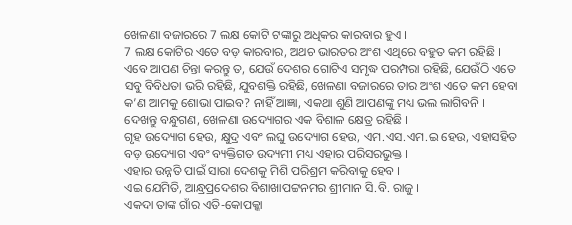ଖେଳଣା ବଜାରରେ 7 ଲକ୍ଷ କୋଟି ଟଙ୍କାରୁ ଅଧିକର କାରବାର ହୁଏ ।
7 ଲକ୍ଷ କୋଟିର ଏତେ ବଡ଼ କାରବାର, ଅଥଚ ଭାରତର ଅଂଶ ଏଥିରେ ବହୁତ କମ ରହିଛି ।
ଏବେ ଆପଣ ଚିନ୍ତା କରନ୍ତୁ ତ, ଯେଉଁ ଦେଶର ଗୋଟିଏ ସମୃଦ୍ଧ ପରମ୍ପରା ରହିଛି, ଯେଉଁଠି ଏତେ ସବୁ ବିବିଧତା ଭରି ରହିଛି, ଯୁବଶକ୍ତି ରହିଛି, ଖେଳଣା ବଜାରରେ ତାର ଅଂଶ ଏତେ କମ ହେବା କ’ଣ ଆମକୁ ଶୋଭା ପାଇବ? ନାହିଁ ଆଜ୍ଞା, ଏକଥା ଶୁଣି ଆପଣଙ୍କୁ ମଧ୍ୟ ଭଲ ଲାଗିବନି ।
ଦେଖନ୍ତୁ ବନ୍ଧୁଗଣ, ଖେଳଣା ଉଦ୍ୟୋଗର ଏକ ବିଶାଳ କ୍ଷେତ୍ର ରହିଛି ।
ଗୃହ ଉଦ୍ୟୋଗ ହେଉ, କ୍ଷୁଦ୍ର ଏବଂ ଲଘୁ ଉଦ୍ୟୋଗ ହେଉ, ଏମ.ଏସ.ଏମ.ଇ ହେଉ, ଏହାସହିତ ବଡ଼ ଉଦ୍ୟୋଗ ଏବଂ ବ୍ୟକ୍ତିଗତ ଉଦ୍ୟମୀ ମଧ୍ୟ ଏହାର ପରିସରଭୁକ୍ତ ।
ଏହାର ଉନ୍ନତି ପାଇଁ ସାରା ଦେଶକୁ ମିଶି ପରିଶ୍ରମ କରିବାକୁ ହେବ ।
ଏଇ ଯେମିତି, ଆନ୍ଧ୍ରପ୍ରଦେଶର ବିଶାଖାପଟ୍ଟନମର ଶ୍ରୀମାନ ସି.ବି. ରାଜୁ ।
ଏକଦା ତାଙ୍କ ଗାଁର ଏତି-କୋପକ୍କା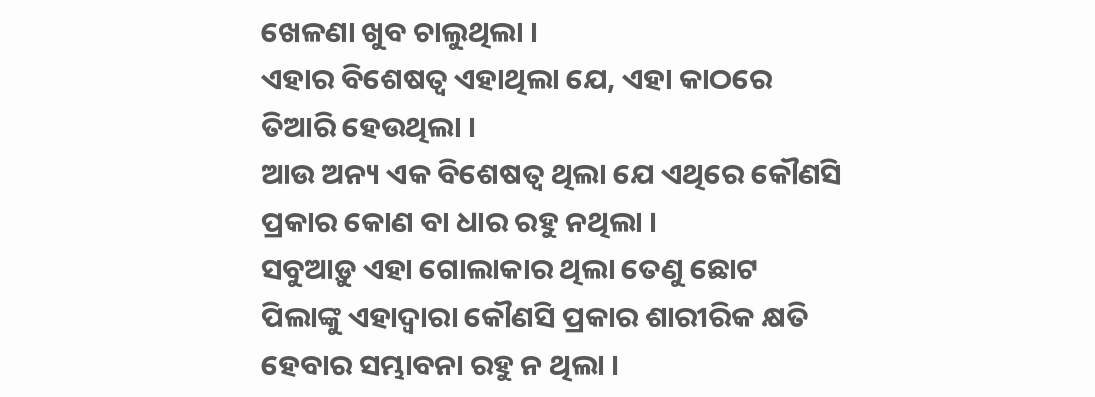ଖେଳଣା ଖୁବ ଚାଲୁଥିଲା ।
ଏହାର ବିଶେଷତ୍ୱ ଏହାଥିଲା ଯେ, ଏହା କାଠରେ ତିଆରି ହେଉଥିଲା ।
ଆଉ ଅନ୍ୟ ଏକ ବିଶେଷତ୍ୱ ଥିଲା ଯେ ଏଥିରେ କୌଣସି ପ୍ରକାର କୋଣ ବା ଧାର ରହୁ ନଥିଲା ।
ସବୁଆଡ଼ୁ ଏହା ଗୋଲାକାର ଥିଲା ତେଣୁ ଛୋଟ ପିଲାଙ୍କୁ ଏହାଦ୍ୱାରା କୌଣସି ପ୍ରକାର ଶାରୀରିକ କ୍ଷତି ହେବାର ସମ୍ଭାବନା ରହୁ ନ ଥିଲା ।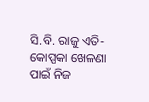ସି.ବି. ରାଜୁ ଏତି-କୋପ୍ପକା ଖେଳଣା ପାଇଁ ନିଜ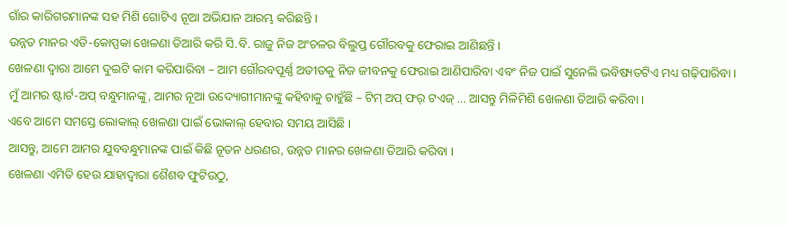ଗାଁର କାରିଗରମାନଙ୍କ ସହ ମିଶି ଗୋଟିଏ ନୂଆ ଅଭିଯାନ ଆରମ୍ଭ କରିଛନ୍ତି ।
ଉନ୍ନତ ମାନର ଏତି-କୋପ୍ପକା ଖେଳଣା ତିଆରି କରି ସି.ବି. ରାଜୁ ନିଜ ଅଂଚଳର ବିଲୁପ୍ତ ଗୌରବକୁ ଫେରାଇ ଆଣିଛନ୍ତି ।
ଖେଳଣା ଦ୍ୱାରା ଆମେ ଦୁଇଟି କାମ କରିପାରିବା – ଆମ ଗୌରବପୂର୍ଣ୍ଣ ଅତୀତକୁ ନିଜ ଜୀବନକୁ ଫେରାଇ ଆଣିପାରିବା ଏବଂ ନିଜ ପାଇଁ ସୁନେଲି ଭବିଷ୍ୟତଟିଏ ମଧ୍ୟ ଗଢ଼ିପାରିବା ।
ମୁଁ ଆମର ଷ୍ଟାର୍ଟ-ଅପ୍ ବନ୍ଧୁମାନଙ୍କୁ, ଆମର ନୂଆ ଉଦ୍ୟୋଗୀମାନଙ୍କୁ କହିବାକୁ ଚାହୁଁଛି – ଟିମ୍ ଅପ୍ ଫର୍ ଟଏଜ୍ … ଆସନ୍ତୁ ମିଳିମିଶି ଖେଳଣା ତିଆରି କରିବା ।
ଏବେ ଆମେ ସମସ୍ତେ ଲୋକାଲ୍ ଖେଳଣା ପାଇଁ ଭୋକାଲ୍ ହେବାର ସମୟ ଆସିଛି ।
ଆସନ୍ତୁ, ଆମେ ଆମର ଯୁବବନ୍ଧୁମାନଙ୍କ ପାଇଁ କିଛି ନୂତନ ଧରଣର, ଉନ୍ନତ ମାନର ଖେଳଣା ତିଆରି କରିବା ।
ଖେଳଣା ଏମିତି ହେଉ ଯାହାଦ୍ୱାରା ଶୈଶବ ଫୁଟିଉଠୁ,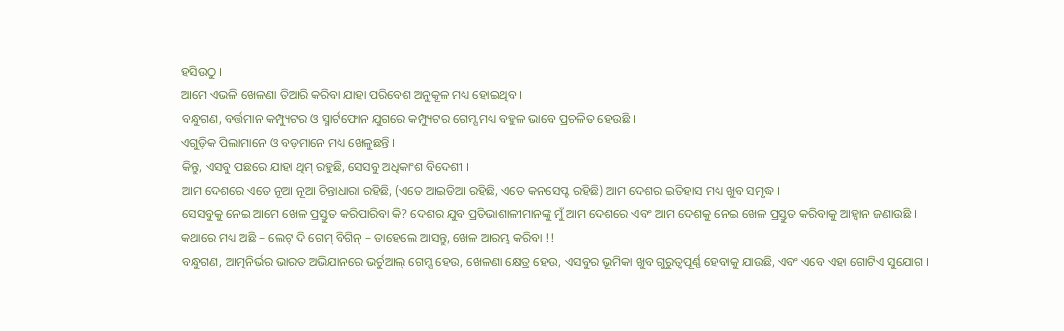ହସିଉଠୁ ।
ଆମେ ଏଭଳି ଖେଳଣା ତିଆରି କରିବା ଯାହା ପରିବେଶ ଅନୁକୂଳ ମଧ୍ୟ ହୋଇଥିବ ।
ବନ୍ଧୁଗଣ, ବର୍ତ୍ତମାନ କମ୍ପ୍ୟୁଟର ଓ ସ୍ମାର୍ଟଫୋନ ଯୁଗରେ କମ୍ପ୍ୟୁଟର ଗେମ୍ସ ମଧ୍ୟ ବହୁଳ ଭାବେ ପ୍ରଚଳିତ ହେଉଛି ।
ଏଗୁଡ଼ିକ ପିଲାମାନେ ଓ ବଡ଼ମାନେ ମଧ୍ୟ ଖେଳୁଛନ୍ତି ।
କିନ୍ତୁ, ଏସବୁ ପଛରେ ଯାହା ଥିମ୍ ରହୁଛି, ସେସବୁ ଅଧିକାଂଶ ବିଦେଶୀ ।
ଆମ ଦେଶରେ ଏତେ ନୂଆ ନୂଆ ଚିନ୍ତାଧାରା ରହିଛି, (ଏତେ ଆଇଡିଆ ରହିଛି, ଏତେ କନସେପ୍ଟ ରହିଛି) ଆମ ଦେଶର ଇତିହାସ ମଧ୍ୟ ଖୁବ ସମୃଦ୍ଧ ।
ସେସବୁକୁ ନେଇ ଆମେ ଖେଳ ପ୍ରସ୍ତୁତ କରିପାରିବା କି? ଦେଶର ଯୁବ ପ୍ରତିଭାଶାଳୀମାନଙ୍କୁ ମୁଁ ଆମ ଦେଶରେ ଏବଂ ଆମ ଦେଶକୁ ନେଇ ଖେଳ ପ୍ରସ୍ତୁତ କରିବାକୁ ଆହ୍ୱାନ ଜଣାଉଛି ।
କଥାରେ ମଧ୍ୟ ଅଛି – ଲେଟ୍ ଦି ଗେମ୍ ବିଗିନ୍ – ତାହେଲେ ଆସନ୍ତୁ, ଖେଳ ଆରମ୍ଭ କରିବା !!
ବନ୍ଧୁଗଣ, ଆତ୍ମନିର୍ଭର ଭାରତ ଅଭିଯାନରେ ଭର୍ଚୁଆଲ୍ ଗେମ୍ସ ହେଉ, ଖେଳଣା କ୍ଷେତ୍ର ହେଉ, ଏସବୁର ଭୂମିକା ଖୁବ ଗୁରୁତ୍ୱପୂର୍ଣ୍ଣ ହେବାକୁ ଯାଉଛି, ଏବଂ ଏବେ ଏହା ଗୋଟିଏ ସୁଯୋଗ ।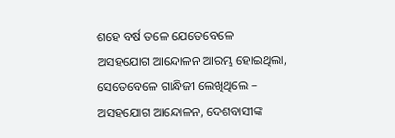ଶହେ ବର୍ଷ ତଳେ ଯେତେବେଳେ ଅସହଯୋଗ ଆନ୍ଦୋଳନ ଆରମ୍ଭ ହୋଇଥିଲା, ସେତେବେଳେ ଗାନ୍ଧିଜୀ ଲେଖିଥିଲେ – ଅସହଯୋଗ ଆନ୍ଦୋଳନ, ଦେଶବାସୀଙ୍କ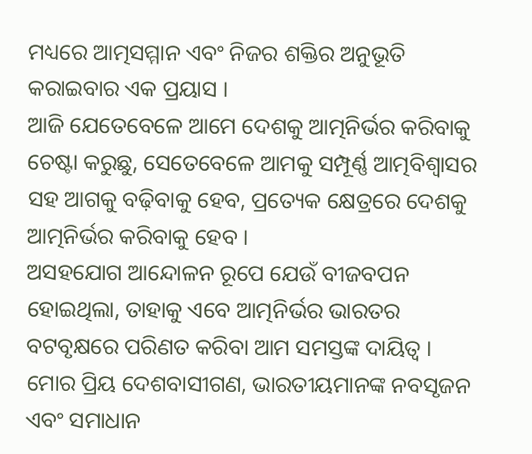ମଧ୍ୟରେ ଆତ୍ମସମ୍ମାନ ଏବଂ ନିଜର ଶକ୍ତିର ଅନୁଭୂତି କରାଇବାର ଏକ ପ୍ରୟାସ ।
ଆଜି ଯେତେବେଳେ ଆମେ ଦେଶକୁ ଆତ୍ମନିର୍ଭର କରିବାକୁ ଚେଷ୍ଟା କରୁଛୁ, ସେତେବେଳେ ଆମକୁ ସମ୍ପୂର୍ଣ୍ଣ ଆତ୍ମବିଶ୍ୱାସର ସହ ଆଗକୁ ବଢ଼ିବାକୁ ହେବ, ପ୍ରତ୍ୟେକ କ୍ଷେତ୍ରରେ ଦେଶକୁ ଆତ୍ମନିର୍ଭର କରିବାକୁ ହେବ ।
ଅସହଯୋଗ ଆନ୍ଦୋଳନ ରୂପେ ଯେଉଁ ବୀଜବପନ ହୋଇଥିଲା, ତାହାକୁ ଏବେ ଆତ୍ମନିର୍ଭର ଭାରତର ବଟବୃକ୍ଷରେ ପରିଣତ କରିବା ଆମ ସମସ୍ତଙ୍କ ଦାୟିତ୍ୱ ।
ମୋର ପ୍ରିୟ ଦେଶବାସୀଗଣ, ଭାରତୀୟମାନଙ୍କ ନବସୃଜନ ଏବଂ ସମାଧାନ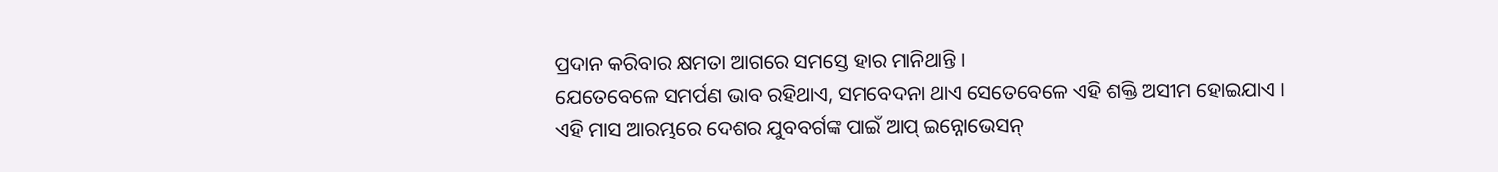ପ୍ରଦାନ କରିବାର କ୍ଷମତା ଆଗରେ ସମସ୍ତେ ହାର ମାନିଥାନ୍ତି ।
ଯେତେବେଳେ ସମର୍ପଣ ଭାବ ରହିଥାଏ, ସମବେଦନା ଥାଏ ସେତେବେଳେ ଏହି ଶକ୍ତି ଅସୀମ ହୋଇଯାଏ ।
ଏହି ମାସ ଆରମ୍ଭରେ ଦେଶର ଯୁବବର୍ଗଙ୍କ ପାଇଁ ଆପ୍ ଇନ୍ନୋଭେସନ୍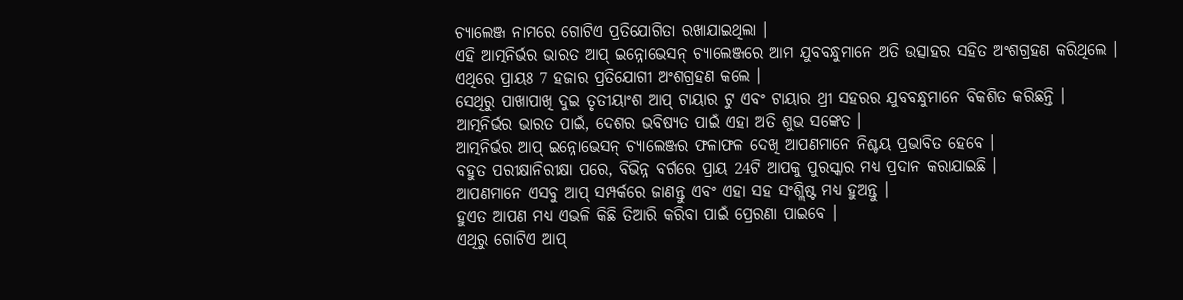ଚ୍ୟାଲେଞ୍ଜ ନାମରେ ଗୋଟିଏ ପ୍ରତିଯୋଗିତା ରଖାଯାଇଥିଲା ।
ଏହି ଆତ୍ମନିର୍ଭର ଭାରତ ଆପ୍ ଇନ୍ନୋଭେସନ୍ ଚ୍ୟାଲେଞ୍ଜରେ ଆମ ଯୁବବନ୍ଧୁମାନେ ଅତି ଉତ୍ସାହର ସହିତ ଅଂଶଗ୍ରହଣ କରିଥିଲେ ।
ଏଥିରେ ପ୍ରାୟଃ 7 ହଜାର ପ୍ରତିଯୋଗୀ ଅଂଶଗ୍ରହଣ କଲେ ।
ସେଥିରୁ ପାଖାପାଖି ଦୁଇ ତୃତୀୟାଂଶ ଆପ୍ ଟାୟାର ଟୁ ଏବଂ ଟାୟାର ଥ୍ରୀ ସହରର ଯୁବବନ୍ଧୁମାନେ ବିକଶିତ କରିଛନ୍ତି ।
ଆତ୍ମନିର୍ଭର ଭାରତ ପାଇଁ, ଦେଶର ଭବିଷ୍ୟତ ପାଇଁ ଏହା ଅତି ଶୁଭ ସଙ୍କେତ ।
ଆତ୍ମନିର୍ଭର ଆପ୍ ଇନ୍ନୋଭେସନ୍ ଚ୍ୟାଲେଞ୍ଜର ଫଳାଫଳ ଦେଖି ଆପଣମାନେ ନିଶ୍ଚୟ ପ୍ରଭାବିତ ହେବେ ।
ବହୁତ ପରୀକ୍ଷାନିରୀକ୍ଷା ପରେ, ବିଭିନ୍ନ ବର୍ଗରେ ପ୍ରାୟ 24ଟି ଆପକୁ ପୁରସ୍କାର ମଧ୍ୟ ପ୍ରଦାନ କରାଯାଇଛି ।
ଆପଣମାନେ ଏସବୁ ଆପ୍ ସମ୍ପର୍କରେ ଜାଣନ୍ତୁ ଏବଂ ଏହା ସହ ସଂଶ୍ଲିଷ୍ଟ ମଧ୍ୟ ହୁଅନ୍ତୁ ।
ହୁଏତ ଆପଣ ମଧ୍ୟ ଏଭଳି କିଛି ତିଆରି କରିବା ପାଇଁ ପ୍ରେରଣା ପାଇବେ ।
ଏଥିରୁ ଗୋଟିଏ ଆପ୍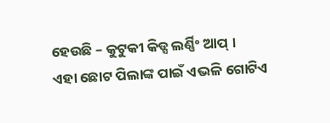ହେଉଛି – କୁଟୁକୀ କିଡ୍ସ ଲର୍ଣ୍ଣିଂ ଆପ୍ ।
ଏହା ଛୋଟ ପିଲାଙ୍କ ପାଇଁ ଏଭଳି ଗୋଟିଏ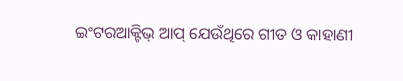ଇଂଟରଆକ୍ଟିଭ୍ ଆପ୍ ଯେଉଁଥିରେ ଗୀତ ଓ କାହାଣୀ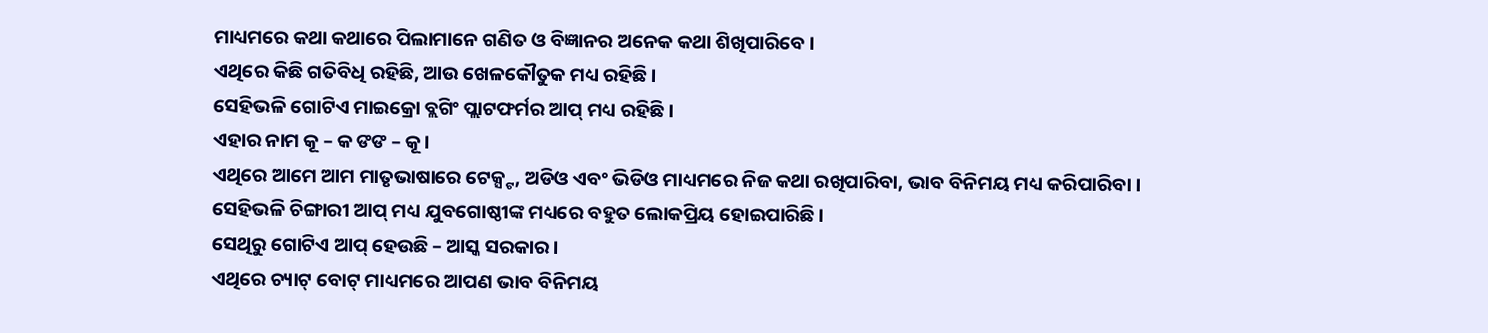ମାଧ୍ୟମରେ କଥା କଥାରେ ପିଲାମାନେ ଗଣିତ ଓ ବିଜ୍ଞାନର ଅନେକ କଥା ଶିଖିପାରିବେ ।
ଏଥିରେ କିଛି ଗତିବିଧି ରହିଛି, ଆଉ ଖେଳକୌତୁକ ମଧ୍ୟ ରହିଛି ।
ସେହିଭଳି ଗୋଟିଏ ମାଇକ୍ରୋ ବ୍ଲଗିଂ ପ୍ଲାଟଫର୍ମର ଆପ୍ ମଧ୍ୟ ରହିଛି ।
ଏହାର ନାମ କୂ – କ ଙଙ – କୂ ।
ଏଥିରେ ଆମେ ଆମ ମାତୃଭାଷାରେ ଟେକ୍ସ୍ଟ, ଅଡିଓ ଏବଂ ଭିଡିଓ ମାଧ୍ୟମରେ ନିଜ କଥା ରଖିପାରିବା, ଭାବ ବିନିମୟ ମଧ୍ୟ କରିପାରିବା ।
ସେହିଭଳି ଚିଙ୍ଗାରୀ ଆପ୍ ମଧ୍ୟ ଯୁବଗୋଷ୍ଠୀଙ୍କ ମଧ୍ୟରେ ବହୁତ ଲୋକପ୍ରିୟ ହୋଇପାରିଛି ।
ସେଥିରୁ ଗୋଟିଏ ଆପ୍ ହେଉଛି – ଆସ୍କ ସରକାର ।
ଏଥିରେ ଚ୍ୟାଟ୍ ବୋଟ୍ ମାଧ୍ୟମରେ ଆପଣ ଭାବ ବିନିମୟ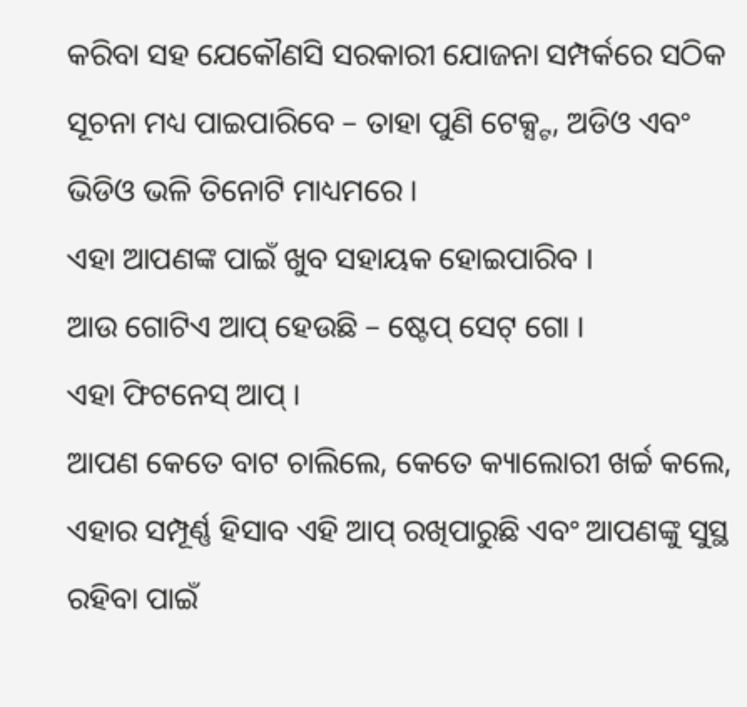କରିବା ସହ ଯେକୌଣସି ସରକାରୀ ଯୋଜନା ସମ୍ପର୍କରେ ସଠିକ ସୂଚନା ମଧ୍ୟ ପାଇପାରିବେ – ତାହା ପୁଣି ଟେକ୍ସ୍ଟ, ଅଡିଓ ଏବଂ ଭିଡିଓ ଭଳି ତିନୋଟି ମାଧ୍ୟମରେ ।
ଏହା ଆପଣଙ୍କ ପାଇଁ ଖୁବ ସହାୟକ ହୋଇପାରିବ ।
ଆଉ ଗୋଟିଏ ଆପ୍ ହେଉଛି – ଷ୍ଟେପ୍ ସେଟ୍ ଗୋ ।
ଏହା ଫିଟନେସ୍ ଆପ୍ ।
ଆପଣ କେତେ ବାଟ ଚାଲିଲେ, କେତେ କ୍ୟାଲୋରୀ ଖର୍ଚ୍ଚ କଲେ, ଏହାର ସମ୍ପୂର୍ଣ୍ଣ ହିସାବ ଏହି ଆପ୍ ରଖିପାରୁଛି ଏବଂ ଆପଣଙ୍କୁ ସୁସ୍ଥ ରହିବା ପାଇଁ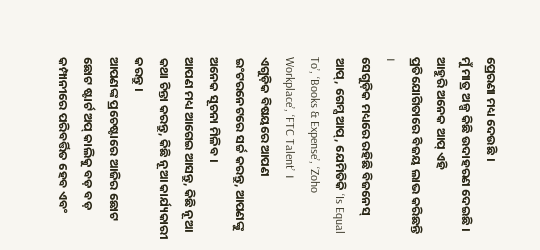ପ୍ରେରଣା ମଧ୍ୟ ଦେଉଛି ।
ମୁଁ ମାତ୍ର ଅଳ୍ପ କିଛି ଉଦାହରଣ ଦେଇଛି ।
ଆହୁରି ଅନେକ ଆପ୍ ଏହି ପ୍ରତିଯୋଗିତାରେ ବିଜୟ ଲାଭ କରିଛନ୍ତି ।
ସେଗୁଡ଼ିକ ମଧ୍ୟରେ ରହିଛି ବିଜନେସ୍ ଆପ୍, ଗେମ୍ସ ଆପ୍, ଯେମିତିକି ‘Is Equal To’, ‘Books & Expense’, ‘Zoho Workplace’, ‘FTC Talent’ ।
ଏଗୁଡ଼ିକ ବିଷୟରେ ଆପଣ ଇଂଟରନେଟରେ ସର୍ଚ୍ଚ କରନ୍ତୁ, ଆପଣଙ୍କୁ ଅନେକ ସୂଚନା ମିଳିବ ।
ଆପଣ ମଧ୍ୟ ଆଗେଇ ଆସନ୍ତୁ, କିଛି ନୂଆ କଥା ଚିନ୍ତା କରନ୍ତୁ, କିଛି ନୂଆ କାର୍ଯ୍ୟକାରୀ କରନ୍ତୁ ।
ଆପଣଙ୍କ ପ୍ରଚେଷ୍ଟାରେ ଆଜିର ଛୋଟ ଛୋଟ ଷ୍ଟାର୍ଟ ଅପ୍ କାଲିକୁ ବଡ଼ ବଡ଼ କମ୍ପାନୀରେ ପରିବର୍ତ୍ତିତ ହେବ ଏବଂ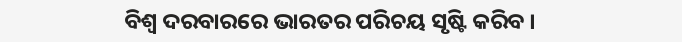ବିଶ୍ୱ ଦରବାରରେ ଭାରତର ପରିଚୟ ସୃଷ୍ଟି କରିବ ।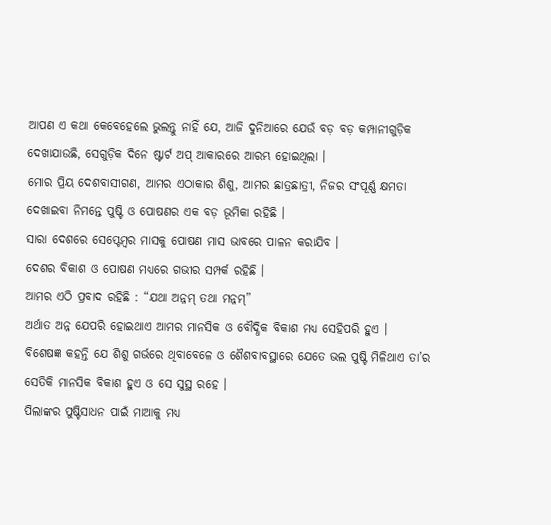ଆପଣ ଏ କଥା କେବେହେଲେ ଭୁଲନ୍ତୁ ନାହିଁ ଯେ, ଆଜି ଦୁନିଆରେ ଯେଉଁ ବଡ଼ ବଡ଼ କମ୍ପାନୀଗୁଡ଼ିକ ଦେଖାଯାଉଛି, ସେଗୁଡ଼ିକ ଦିନେ ଷ୍ଟାର୍ଟ ଅପ୍ ଆକାରରେ ଆରମ୍ଭ ହୋଇଥିଲା ।
ମୋର ପ୍ରିୟ ଦେଶବାସୀଗଣ, ଆମର ଏଠାକାର ଶିଶୁ, ଆମର ଛାତ୍ରଛାତ୍ରୀ, ନିଜର ସଂପୂର୍ଣ୍ଣ କ୍ଷମତା ଦେଖାଇବା ନିମନ୍ତେ ପୁଷ୍ଟି ଓ ପୋଷଣର ଏକ ବଡ଼ ଭୂମିକା ରହିଛି ।
ସାରା ଦେଶରେ ସେପ୍ଟେମ୍ବର ମାସକୁ ପୋଷଣ ମାସ ଭାବରେ ପାଳନ କରାଯିବ ।
ଦେଶର ବିକାଶ ଓ ପୋଷଣ ମଧ୍ୟରେ ଗଭୀର ସମ୍ପର୍କ ରହିଛି ।
ଆମର ଏଠି ପ୍ରବାଦ ରହିଛି : “ଯଥା ଅନ୍ନମ୍ ତଥା ମନ୍ନମ୍”
ଅର୍ଥାତ ଅନ୍ନ ଯେପରି ହୋଇଥାଏ ଆମର ମାନସିକ ଓ ବୌଦ୍ଧିକ ବିକାଶ ମଧ୍ୟ ସେହିପରି ହୁଏ ।
ବିଶେଷଜ୍ଞ କହନ୍ତି ଯେ ଶିଶୁ ଗର୍ଭରେ ଥିବାବେଳେ ଓ ଶୈଶବାବସ୍ଥାରେ ଯେତେ ଭଲ ପୁଷ୍ଟି ମିଳିଥାଏ ତା’ର ସେତିକି ମାନସିକ ବିକାଶ ହୁଏ ଓ ସେ ସୁସ୍ଥ ରହେ ।
ପିଲାଙ୍କର ପୁଷ୍ଟିସାଧନ ପାଇଁ ମାଆକୁ ମଧ୍ୟ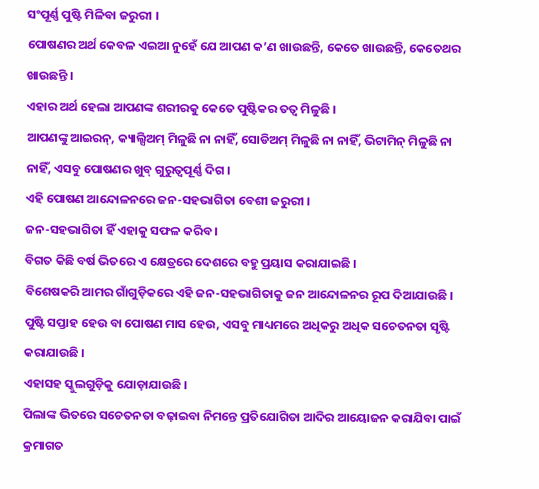ସଂପୂର୍ଣ୍ଣ ପୁଷ୍ଟି ମିଳିବା ଜରୁରୀ ।
ପୋଷଣର ଅର୍ଥ କେବଳ ଏଇଆ ନୁହେଁ ଯେ ଆପଣ କ’ଣ ଖାଉଛନ୍ତି, କେତେ ଖାଉଛନ୍ତି, କେତେଥର ଖାଉଛନ୍ତି ।
ଏହାର ଅର୍ଥ ହେଲା ଆପଣଙ୍କ ଶରୀରକୁ କେତେ ପୁଷ୍ଟିକର ତତ୍ୱ ମିଳୁଛି ।
ଆପଣଙ୍କୁ ଆଇରନ୍, କ୍ୟାଲ୍ସିଅମ୍ ମିଳୁଛି ନା ନାହିଁ, ସୋଡିଅମ୍ ମିଳୁଛି ନା ନାହିଁ, ଭିଟାମିନ୍ ମିଳୁଛି ନା ନାହିଁ, ଏସବୁ ପୋଷଣର ଖୁବ୍ ଗୁରୁତ୍ୱପୂର୍ଣ୍ଣ ଦିଗ ।
ଏହି ପୋଷଣ ଆନ୍ଦୋଳନରେ ଜନ-ସହଭାଗିତା ବେଶୀ ଜରୁରୀ ।
ଜନ-ସହଭାଗିତା ହିଁ ଏହାକୁ ସଫଳ କରିବ ।
ବିଗତ କିଛି ବର୍ଷ ଭିତରେ ଏ କ୍ଷେତ୍ରରେ ଦେଶରେ ବହୁ ପ୍ରୟାସ କରାଯାଇଛି ।
ବିଶେଷକରି ଆମର ଗାଁଗୁଡ଼ିକରେ ଏହି ଜନ-ସହଭାଗିତାକୁ ଜନ ଆନ୍ଦୋଳନର ରୂପ ଦିଆଯାଉଛି ।
ପୁଷ୍ଟି ସପ୍ତାହ ହେଉ ବା ପୋଷଣ ମାସ ହେଉ, ଏସବୁ ମାଧ୍ୟମରେ ଅଧିକରୁ ଅଧିକ ସଚେତନତା ସୃଷ୍ଟି କରାଯାଉଛି ।
ଏହାସହ ସ୍କୁଲଗୁଡ଼ିକୁ ଯୋଡ଼ାଯାଉଛି ।
ପିଲାଙ୍କ ଭିତରେ ସଚେତନତା ବଢ଼ାଇବା ନିମନ୍ତେ ପ୍ରତିଯୋଗିତା ଆଦିର ଆୟୋଜନ କରାଯିବା ପାଇଁ କ୍ରମାଗତ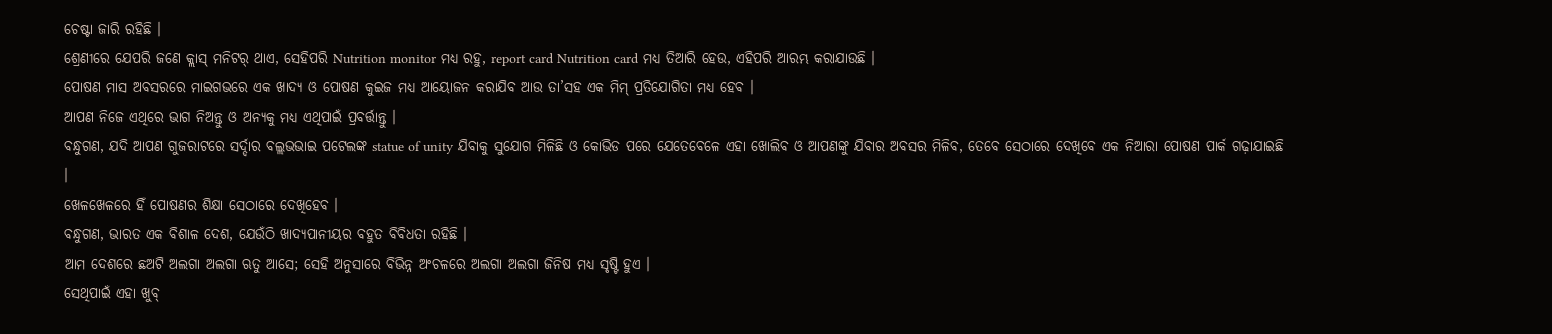ଚେଷ୍ଟା ଜାରି ରହିଛି ।
ଶ୍ରେଣୀରେ ଯେପରି ଜଣେ କ୍ଲାସ୍ ମନିଟର୍ ଥାଏ, ସେହିପରି Nutrition monitor ମଧ୍ୟ ରହୁ, report card Nutrition card ମଧ୍ୟ ତିଆରି ହେଉ, ଏହିପରି ଆରମ୍ଭ କରାଯାଉଛି ।
ପୋଷଣ ମାସ ଅବସରରେ ମାଇଗଭରେ ଏକ ଖାଦ୍ୟ ଓ ପୋଷଣ କୁଇଜ ମଧ୍ୟ ଆୟୋଜନ କରାଯିବ ଆଉ ତା’ସହ ଏକ ମିମ୍ ପ୍ରତିଯୋଗିତା ମଧ୍ୟ ହେବ ।
ଆପଣ ନିଜେ ଏଥିରେ ଭାଗ ନିଅନ୍ତୁ ଓ ଅନ୍ୟକୁ ମଧ୍ୟ ଏଥିପାଇଁ ପ୍ରବର୍ତ୍ତାନ୍ତୁ ।
ବନ୍ଧୁଗଣ, ଯଦି ଆପଣ ଗୁଜରାଟରେ ସର୍ଦ୍ଦାର ବଲ୍ଲଭଭାଇ ପଟେଲଙ୍କ statue of unity ଯିବାକୁ ସୁଯୋଗ ମିଳିଛି ଓ କୋଭିଡ ପରେ ଯେତେବେଳେ ଏହା ଖୋଲିବ ଓ ଆପଣଙ୍କୁ ଯିବାର ଅବସର ମିଳିବ, ତେବେ ସେଠାରେ ଦେଖିବେ ଏକ ନିଆରା ପୋଷଣ ପାର୍କ ଗଢ଼ାଯାଇଛି ।
ଖେଳଖେଳରେ ହିଁ ପୋଷଣର ଶିକ୍ଷା ସେଠାରେ ଦେଖିହେବ ।
ବନ୍ଧୁଗଣ, ଭାରତ ଏକ ବିଶାଳ ଦେଶ, ଯେଉଁଠି ଖାଦ୍ୟପାନୀୟର ବହୁତ ବିବିଧତା ରହିଛି ।
ଆମ ଦେଶରେ ଛଅଟି ଅଲଗା ଅଲଗା ଋତୁ ଆସେ; ସେହି ଅନୁସାରେ ବିଭିନ୍ନ ଅଂଚଳରେ ଅଲଗା ଅଲଗା ଜିନିଷ ମଧ୍ୟ ସୃଷ୍ଟି ହୁଏ ।
ସେଥିପାଇଁ ଏହା ଖୁବ୍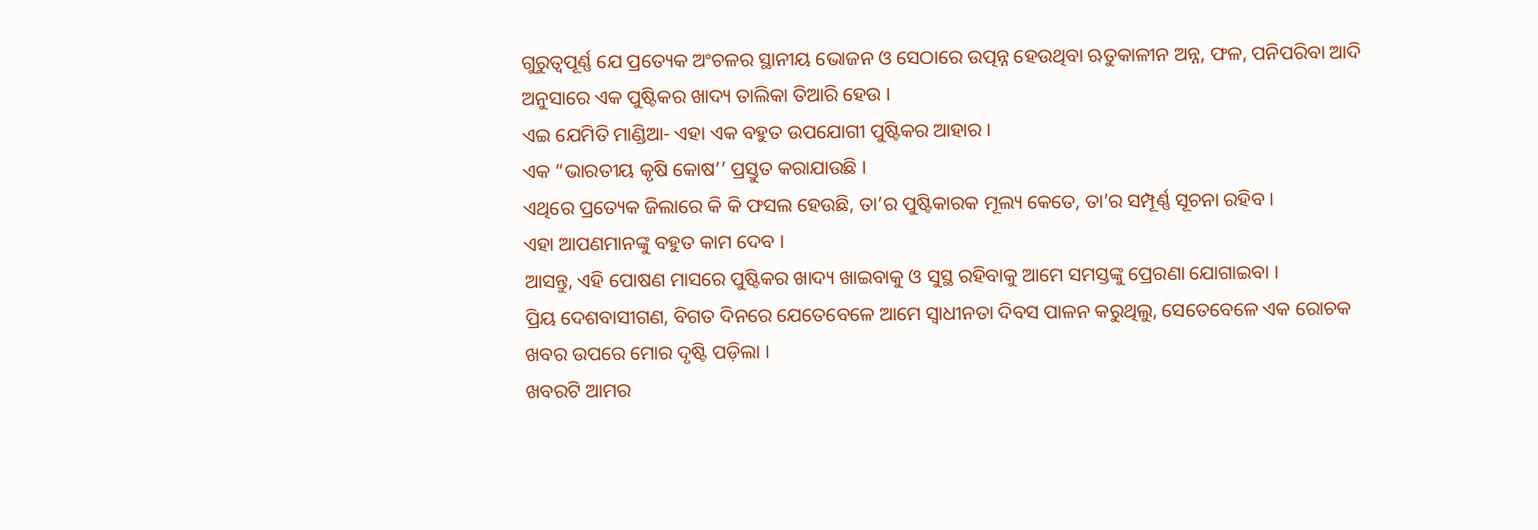ଗୁରୁତ୍ୱପୂର୍ଣ୍ଣ ଯେ ପ୍ରତ୍ୟେକ ଅଂଚଳର ସ୍ଥାନୀୟ ଭୋଜନ ଓ ସେଠାରେ ଉତ୍ପନ୍ନ ହେଉଥିବା ଋତୁକାଳୀନ ଅନ୍ନ, ଫଳ, ପନିପରିବା ଆଦି ଅନୁସାରେ ଏକ ପୁଷ୍ଟିକର ଖାଦ୍ୟ ତାଲିକା ତିଆରି ହେଉ ।
ଏଇ ଯେମିତି ମାଣ୍ଡିଆ- ଏହା ଏକ ବହୁତ ଉପଯୋଗୀ ପୁଷ୍ଟିକର ଆହାର ।
ଏକ “ଭାରତୀୟ କୃଷି କୋଷ’’ ପ୍ରସ୍ତୁତ କରାଯାଉଛି ।
ଏଥିରେ ପ୍ରତ୍ୟେକ ଜିଲାରେ କି କି ଫସଲ ହେଉଛି, ତା’ର ପୁଷ୍ଟିକାରକ ମୂଲ୍ୟ କେତେ, ତା’ର ସମ୍ପୂର୍ଣ୍ଣ ସୂଚନା ରହିବ ।
ଏହା ଆପଣମାନଙ୍କୁ ବହୁତ କାମ ଦେବ ।
ଆସନ୍ତୁ, ଏହି ପୋଷଣ ମାସରେ ପୁଷ୍ଟିକର ଖାଦ୍ୟ ଖାଇବାକୁ ଓ ସୁସ୍ଥ ରହିବାକୁ ଆମେ ସମସ୍ତଙ୍କୁ ପ୍ରେରଣା ଯୋଗାଇବା ।
ପ୍ରିୟ ଦେଶବାସୀଗଣ, ବିଗତ ଦିନରେ ଯେତେବେଳେ ଆମେ ସ୍ୱାଧୀନତା ଦିବସ ପାଳନ କରୁଥିଲୁ, ସେତେବେଳେ ଏକ ରୋଚକ ଖବର ଉପରେ ମୋର ଦୃଷ୍ଟି ପଡ଼ିଲା ।
ଖବରଟି ଆମର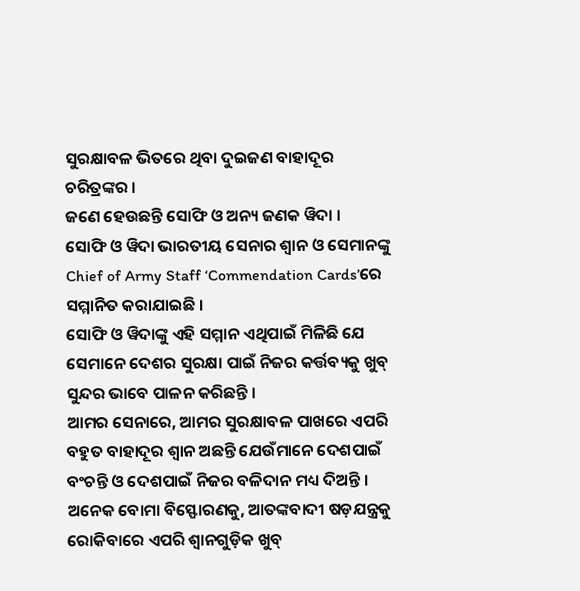ସୁରକ୍ଷାବଳ ଭିତରେ ଥିବା ଦୁଇଜଣ ବାହାଦୂର ଚରିତ୍ରଙ୍କର ।
ଜଣେ ହେଉଛନ୍ତି ସୋଫି ଓ ଅନ୍ୟ ଜଣକ ୱିଦା ।
ସୋଫି ଓ ୱିଦା ଭାରତୀୟ ସେନାର ଶ୍ୱାନ ଓ ସେମାନଙ୍କୁ Chief of Army Staff ‘Commendation Cards’ରେ ସମ୍ମାନିତ କରାଯାଇଛି ।
ସୋଫି ଓ ୱିଦାଙ୍କୁ ଏହି ସମ୍ମାନ ଏଥିପାଇଁ ମିଳିଛି ଯେ ସେମାନେ ଦେଶର ସୁରକ୍ଷା ପାଇଁ ନିଜର କର୍ତ୍ତବ୍ୟକୁ ଖୁବ୍ ସୁନ୍ଦର ଭାବେ ପାଳନ କରିଛନ୍ତି ।
ଆମର ସେନାରେ, ଆମର ସୁରକ୍ଷାବଳ ପାଖରେ ଏପରି ବହୁତ ବାହାଦୂର ଶ୍ୱାନ ଅଛନ୍ତି ଯେଉଁମାନେ ଦେଶପାଇଁ ବଂଚନ୍ତି ଓ ଦେଶପାଇଁ ନିଜର ବଳିଦାନ ମଧ୍ୟ ଦିଅନ୍ତି ।
ଅନେକ ବୋମା ବିସ୍ଫୋରଣକୁ, ଆତଙ୍କବାଦୀ ଷଡ଼ଯନ୍ତ୍ରକୁ ରୋକିବାରେ ଏପରି ଶ୍ୱାନଗୁଡ଼ିକ ଖୁବ୍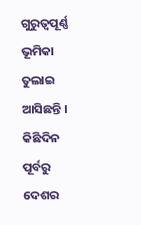ଗୁରୁତ୍ୱପୂର୍ଣ୍ଣ ଭୂମିକା ତୁଲାଇ ଆସିଛନ୍ତି ।
କିଛିଦିନ ପୂର୍ବରୁ ଦେଶର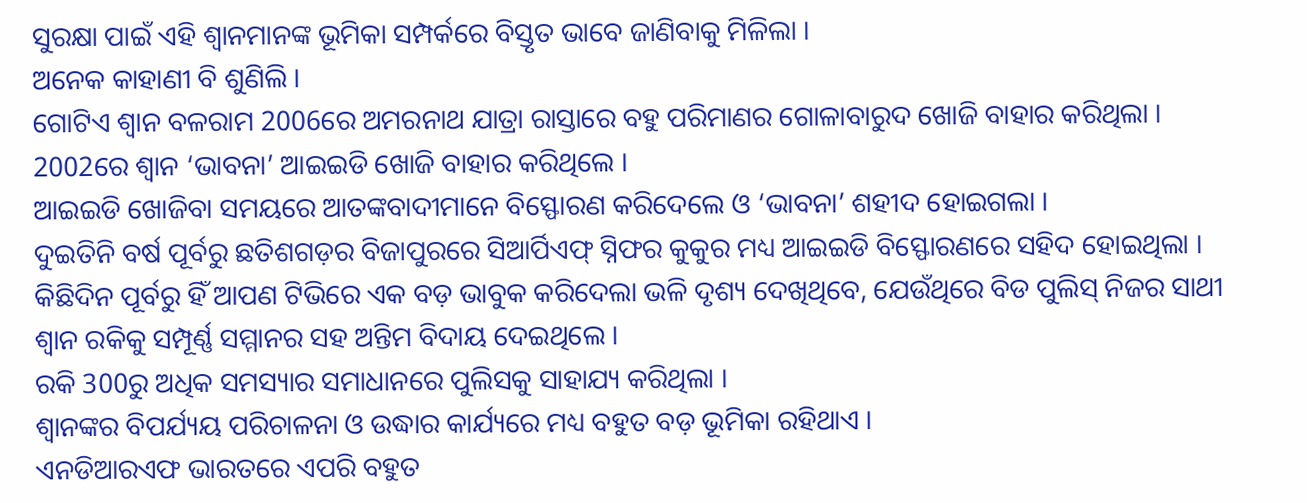ସୁରକ୍ଷା ପାଇଁ ଏହି ଶ୍ୱାନମାନଙ୍କ ଭୂମିକା ସମ୍ପର୍କରେ ବିସ୍ତୃତ ଭାବେ ଜାଣିବାକୁ ମିଳିଲା ।
ଅନେକ କାହାଣୀ ବି ଶୁଣିଲି ।
ଗୋଟିଏ ଶ୍ୱାନ ବଳରାମ 2006ରେ ଅମରନାଥ ଯାତ୍ରା ରାସ୍ତାରେ ବହୁ ପରିମାଣର ଗୋଳାବାରୁଦ ଖୋଜି ବାହାର କରିଥିଲା ।
2002ରେ ଶ୍ୱାନ ‘ଭାବନା’ ଆଇଇଡି ଖୋଜି ବାହାର କରିଥିଲେ ।
ଆଇଇଡି ଖୋଜିବା ସମୟରେ ଆତଙ୍କବାଦୀମାନେ ବିସ୍ଫୋରଣ କରିଦେଲେ ଓ ‘ଭାବନା’ ଶହୀଦ ହୋଇଗଲା ।
ଦୁଇତିନି ବର୍ଷ ପୂର୍ବରୁ ଛତିଶଗଡ଼ର ବିଜାପୁରରେ ସିଆର୍ପିଏଫ୍ ସ୍ନିଫର କୁକୁର ମଧ୍ୟ ଆଇଇଡି ବିସ୍ଫୋରଣରେ ସହିଦ ହୋଇଥିଲା ।
କିଛିଦିନ ପୂର୍ବରୁ ହିଁ ଆପଣ ଟିଭିରେ ଏକ ବଡ଼ ଭାବୁକ କରିଦେଲା ଭଳି ଦୃଶ୍ୟ ଦେଖିଥିବେ, ଯେଉଁଥିରେ ବିଡ ପୁଲିସ୍ ନିଜର ସାଥୀ ଶ୍ୱାନ ରକିକୁ ସମ୍ପୂର୍ଣ୍ଣ ସମ୍ମାନର ସହ ଅନ୍ତିମ ବିଦାୟ ଦେଇଥିଲେ ।
ରକି 300ରୁ ଅଧିକ ସମସ୍ୟାର ସମାଧାନରେ ପୁଲିସକୁ ସାହାଯ୍ୟ କରିଥିଲା ।
ଶ୍ୱାନଙ୍କର ବିପର୍ଯ୍ୟୟ ପରିଚାଳନା ଓ ଉଦ୍ଧାର କାର୍ଯ୍ୟରେ ମଧ୍ୟ ବହୁତ ବଡ଼ ଭୂମିକା ରହିଥାଏ ।
ଏନଡିଆରଏଫ ଭାରତରେ ଏପରି ବହୁତ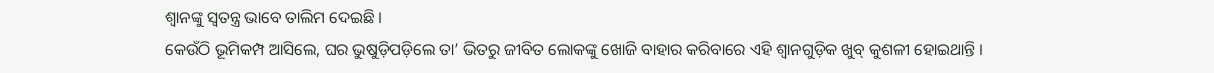ଶ୍ୱାନଙ୍କୁ ସ୍ୱତନ୍ତ୍ର ଭାବେ ତାଲିମ ଦେଇଛି ।
କେଉଁଠି ଭୂମିକମ୍ପ ଆସିଲେ, ଘର ଭୁଷୁଡ଼ିପଡ଼ିଲେ ତା’ ଭିତରୁ ଜୀବିତ ଲୋକଙ୍କୁ ଖୋଜି ବାହାର କରିବାରେ ଏହି ଶ୍ୱାନଗୁଡ଼ିକ ଖୁବ୍ କୁଶଳୀ ହୋଇଥାନ୍ତି ।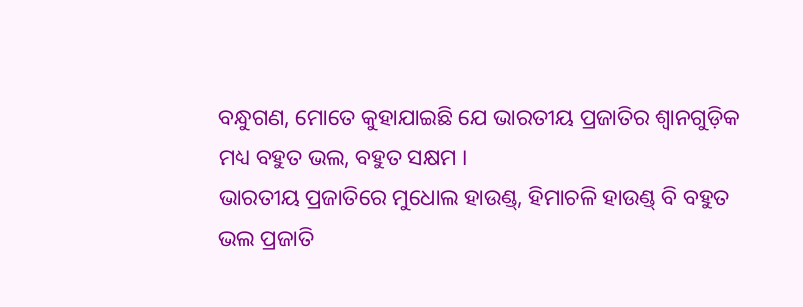ବନ୍ଧୁଗଣ, ମୋତେ କୁହାଯାଇଛି ଯେ ଭାରତୀୟ ପ୍ରଜାତିର ଶ୍ୱାନଗୁଡ଼ିକ ମଧ୍ୟ ବହୁତ ଭଲ, ବହୁତ ସକ୍ଷମ ।
ଭାରତୀୟ ପ୍ରଜାତିରେ ମୁଧୋଲ ହାଉଣ୍ଡ୍, ହିମାଚଳି ହାଉଣ୍ଡ୍ ବି ବହୁତ ଭଲ ପ୍ରଜାତି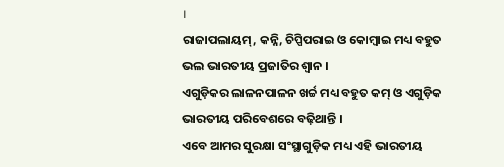।
ରାଜାପଲାୟମ୍, କନ୍ନି, ଚିପ୍ପିପରାଇ ଓ କୋମ୍ବାଇ ମଧ୍ୟ ବହୁତ ଭଲ ଭାରତୀୟ ପ୍ରଜାତିର ଶ୍ୱାନ ।
ଏଗୁଡ଼ିକର ଲାଳନପାଳନ ଖର୍ଚ୍ଚ ମଧ୍ୟ ବହୁତ କମ୍ ଓ ଏଗୁଡ଼ିକ ଭାରତୀୟ ପରିବେଶରେ ବଢ଼ିଥାନ୍ତି ।
ଏବେ ଆମର ସୁରକ୍ଷା ସଂସ୍ଥାଗୁଡ଼ିକ ମଧ୍ୟ ଏହି ଭାରତୀୟ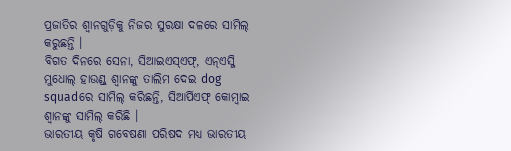ପ୍ରଜାତିର ଶ୍ୱାନଗୁଡ଼ିକୁ ନିଜର ସୁରକ୍ଷା ଦଳରେ ସାମିଲ୍ କରୁଛନ୍ତି ।
ବିଗତ ଦିନରେ ସେନା, ସିଆଇଏସ୍ଏଫ୍, ଏନ୍ଏସ୍ଜି ମୁଧୋଲ୍ ହାଉଣ୍ଡ୍ ଶ୍ୱାନଙ୍କୁ ତାଲିମ ଦେଇ dog squadରେ ସାମିଲ୍ କରିଛନ୍ତି, ସିଆର୍ପିଏଫ୍ କୋମ୍ବାଇ ଶ୍ୱାନଙ୍କୁ ସାମିଲ୍ କରିଛି ।
ଭାରତୀୟ କୃଷି ଗବେଷଣା ପରିଷଦ ମଧ୍ୟ ଭାରତୀୟ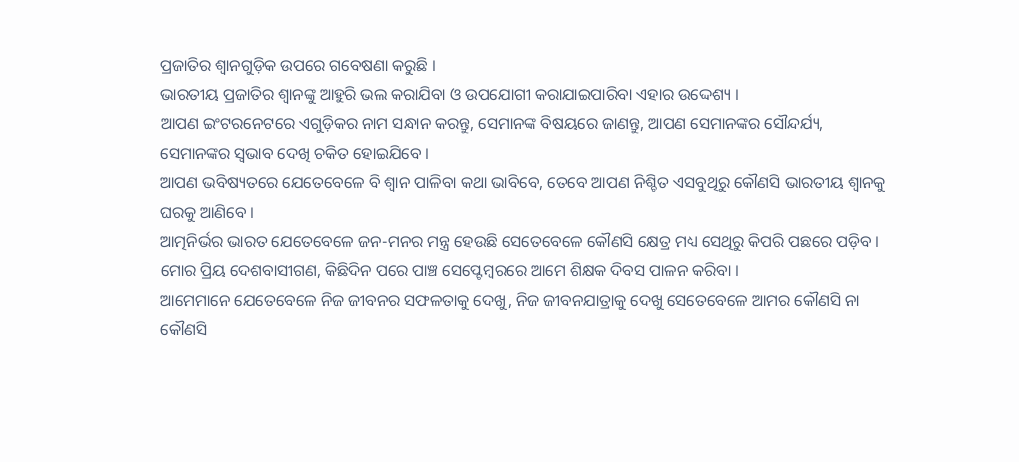ପ୍ରଜାତିର ଶ୍ୱାନଗୁଡ଼ିକ ଉପରେ ଗବେଷଣା କରୁଛି ।
ଭାରତୀୟ ପ୍ରଜାତିର ଶ୍ୱାନଙ୍କୁ ଆହୁରି ଭଲ କରାଯିବା ଓ ଉପଯୋଗୀ କରାଯାଇପାରିବା ଏହାର ଉଦ୍ଦେଶ୍ୟ ।
ଆପଣ ଇଂଟରନେଟରେ ଏଗୁଡ଼ିକର ନାମ ସନ୍ଧାନ କରନ୍ତୁ, ସେମାନଙ୍କ ବିଷୟରେ ଜାଣନ୍ତୁ, ଆପଣ ସେମାନଙ୍କର ସୌନ୍ଦର୍ଯ୍ୟ, ସେମାନଙ୍କର ସ୍ୱଭାବ ଦେଖି ଚକିତ ହୋଇଯିବେ ।
ଆପଣ ଭବିଷ୍ୟତରେ ଯେତେବେଳେ ବି ଶ୍ୱାନ ପାଳିବା କଥା ଭାବିବେ, ତେବେ ଆପଣ ନିଶ୍ଚିତ ଏସବୁଥିରୁ କୌଣସି ଭାରତୀୟ ଶ୍ୱାନକୁ ଘରକୁ ଆଣିବେ ।
ଆତ୍ମନିର୍ଭର ଭାରତ ଯେତେବେଳେ ଜନ-ମନର ମନ୍ତ୍ର ହେଉଛି ସେତେବେଳେ କୌଣସି କ୍ଷେତ୍ର ମଧ୍ୟ ସେଥିରୁ କିପରି ପଛରେ ପଡ଼ିବ ।
ମୋର ପ୍ରିୟ ଦେଶବାସୀଗଣ, କିଛିଦିନ ପରେ ପାଞ୍ଚ ସେପ୍ଟେମ୍ବରରେ ଆମେ ଶିକ୍ଷକ ଦିବସ ପାଳନ କରିବା ।
ଆମେମାନେ ଯେତେବେଳେ ନିଜ ଜୀବନର ସଫଳତାକୁ ଦେଖୁ, ନିଜ ଜୀବନଯାତ୍ରାକୁ ଦେଖୁ ସେତେବେଳେ ଆମର କୌଣସି ନା କୌଣସି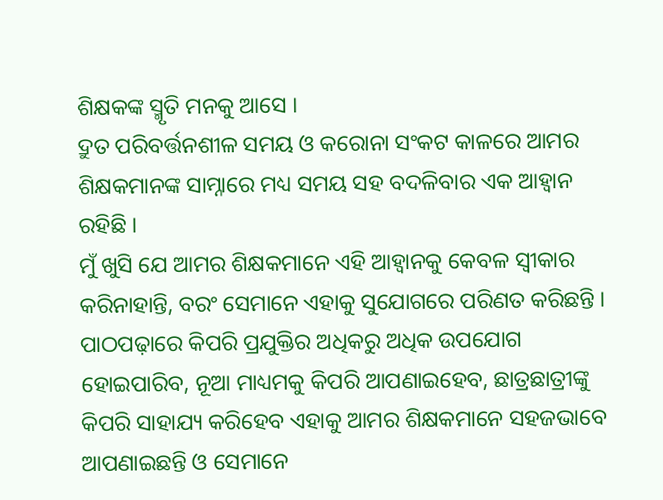ଶିକ୍ଷକଙ୍କ ସ୍ମୃତି ମନକୁ ଆସେ ।
ଦ୍ରୁତ ପରିବର୍ତ୍ତନଶୀଳ ସମୟ ଓ କରୋନା ସଂକଟ କାଳରେ ଆମର ଶିକ୍ଷକମାନଙ୍କ ସାମ୍ନାରେ ମଧ୍ୟ ସମୟ ସହ ବଦଳିବାର ଏକ ଆହ୍ୱାନ ରହିଛି ।
ମୁଁ ଖୁସି ଯେ ଆମର ଶିକ୍ଷକମାନେ ଏହି ଆହ୍ୱାନକୁ କେବଳ ସ୍ୱୀକାର କରିନାହାନ୍ତି, ବରଂ ସେମାନେ ଏହାକୁ ସୁଯୋଗରେ ପରିଣତ କରିଛନ୍ତି ।
ପାଠପଢ଼ାରେ କିପରି ପ୍ରଯୁକ୍ତିର ଅଧିକରୁ ଅଧିକ ଉପଯୋଗ ହୋଇପାରିବ, ନୂଆ ମାଧ୍ୟମକୁ କିପରି ଆପଣାଇହେବ, ଛାତ୍ରଛାତ୍ରୀଙ୍କୁ କିପରି ସାହାଯ୍ୟ କରିହେବ ଏହାକୁ ଆମର ଶିକ୍ଷକମାନେ ସହଜଭାବେ ଆପଣାଇଛନ୍ତି ଓ ସେମାନେ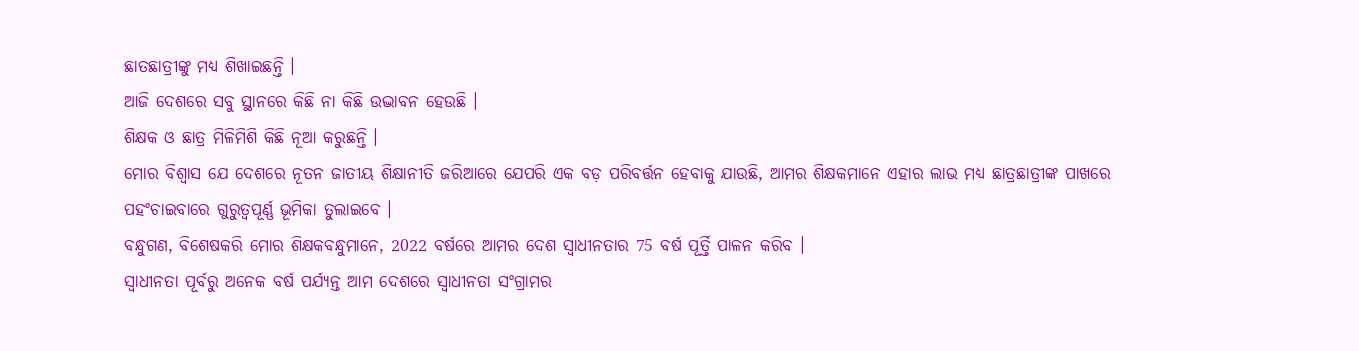ଛାତଛାତ୍ରୀଙ୍କୁ ମଧ୍ୟ ଶିଖାଇଛନ୍ତି ।
ଆଜି ଦେଶରେ ସବୁ ସ୍ଥାନରେ କିଛି ନା କିଛି ଉଦ୍ଭାବନ ହେଉଛି ।
ଶିକ୍ଷକ ଓ ଛାତ୍ର ମିଳିମିଶି କିଛି ନୂଆ କରୁଛନ୍ତି ।
ମୋର ବିଶ୍ୱାସ ଯେ ଦେଶରେ ନୂତନ ଜାତୀୟ ଶିକ୍ଷାନୀତି ଜରିଆରେ ଯେପରି ଏକ ବଡ଼ ପରିବର୍ତ୍ତନ ହେବାକୁ ଯାଉଛି, ଆମର ଶିକ୍ଷକମାନେ ଏହାର ଲାଭ ମଧ୍ୟ ଛାତ୍ରଛାତ୍ରୀଙ୍କ ପାଖରେ ପହଂଚାଇବାରେ ଗୁରୁତ୍ୱପୂର୍ଣ୍ଣ ଭୂମିକା ତୁଲାଇବେ ।
ବନ୍ଧୁଗଣ, ବିଶେଷକରି ମୋର ଶିକ୍ଷକବନ୍ଧୁମାନେ, 2022 ବର୍ଷରେ ଆମର ଦେଶ ସ୍ୱାଧୀନତାର 75 ବର୍ଷ ପୂର୍ତ୍ତି ପାଳନ କରିବ ।
ସ୍ୱାଧୀନତା ପୂର୍ବରୁ ଅନେକ ବର୍ଷ ପର୍ଯ୍ୟନ୍ତ ଆମ ଦେଶରେ ସ୍ୱାଧୀନତା ସଂଗ୍ରାମର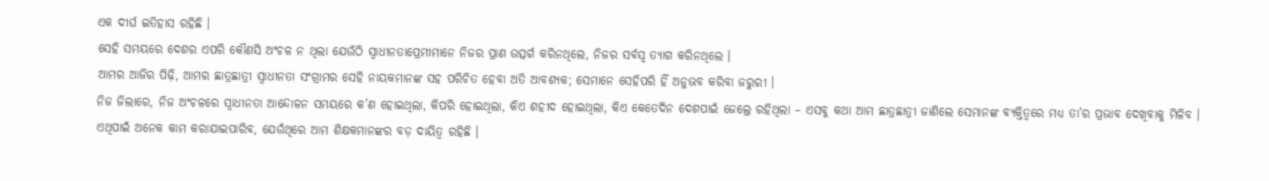ଏକ ଦୀର୍ଘ ଇତିହାସ ରହିଛି ।
ସେହି ସମୟରେ ଦେଶର ଏପରି କୌଣସି ଅଂଚଳ ନ ଥିଲା ଯେଉଁଠି ସ୍ୱାଧୀନତାପ୍ରେମୀମାନେ ନିଜର ପ୍ରାଣ ଉତ୍ସର୍ଗ କରିନଥିଲେ, ନିଜର ସର୍ବସ୍ୱ ତ୍ୟାଗ କରିନଥିଲେ ।
ଆମର ଆଜିର ପିଢ଼ି, ଆମର ଛାତ୍ରଛାତ୍ରୀ ସ୍ୱାଧୀନତା ସଂଗ୍ରାମର ସେହି ନାୟକମାନଙ୍କ ସହ ପରିଚିତ ହେବା ଅତି ଆବଶ୍ୟକ; ସେମାନେ ସେହିପରି ହିଁ ଅନୁଭବ କରିବା ଜରୁରୀ ।
ନିଜ ଜିଲାରେ, ନିଜ ଅଂଚଳରେ ସ୍ୱାଧୀନତା ଆନ୍ଦୋଳନ ସମୟରେ କ’ଣ ହୋଇଥିଲା, କିପରି ହୋଇଥିଲା, କିଏ ଶହୀଦ ହୋଇଥିଲା, କିଏ କେତେଦିନ ଦେଶପାଇଁ ଜେଲ୍ରେ ରହିଥିଲା – ଏସବୁ କଥା ଆମ ଛାତ୍ରଛାତ୍ରୀ ଜାଣିଲେ ସେମାନଙ୍କ ବ୍ୟକ୍ତିତ୍ୱରେ ମଧ୍ୟ ତା’ର ପ୍ରଭାବ ଦେଖିବାକୁ ମିଳିବ ।
ଏଥିପାଇଁ ଅନେକ କାମ କରାଯାଇପାରିବ, ଯେଉଁଥିରେ ଆମ ଶିକ୍ଷକମାନଙ୍କର ବଡ଼ ଦାୟିତ୍ୱ ରହିଛି ।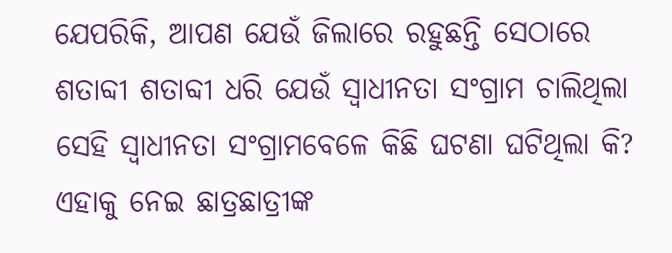ଯେପରିକି, ଆପଣ ଯେଉଁ ଜିଲାରେ ରହୁଛନ୍ତି ସେଠାରେ ଶତାବ୍ଦୀ ଶତାବ୍ଦୀ ଧରି ଯେଉଁ ସ୍ୱାଧୀନତା ସଂଗ୍ରାମ ଚାଲିଥିଲା ସେହି ସ୍ୱାଧୀନତା ସଂଗ୍ରାମବେଳେ କିଛି ଘଟଣା ଘଟିଥିଲା କି?
ଏହାକୁ ନେଇ ଛାତ୍ରଛାତ୍ରୀଙ୍କ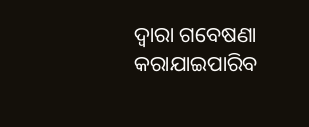ଦ୍ୱାରା ଗବେଷଣା କରାଯାଇପାରିବ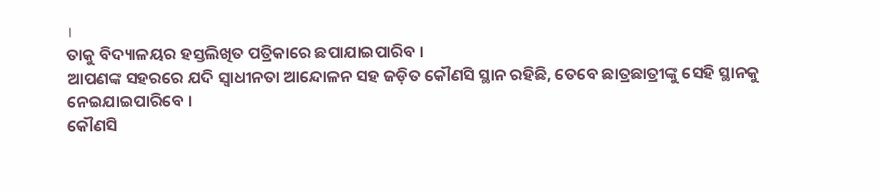।
ତାକୁ ବିଦ୍ୟାଳୟର ହସ୍ତଲିଖିତ ପତ୍ରିକାରେ ଛପାଯାଇପାରିବ ।
ଆପଣଙ୍କ ସହରରେ ଯଦି ସ୍ୱାଧୀନତା ଆନ୍ଦୋଳନ ସହ ଜଡ଼ିତ କୌଣସି ସ୍ଥାନ ରହିଛି, ତେବେ ଛାତ୍ରଛାତ୍ରୀଙ୍କୁ ସେହି ସ୍ଥାନକୁ ନେଇଯାଇପାରିବେ ।
କୌଣସି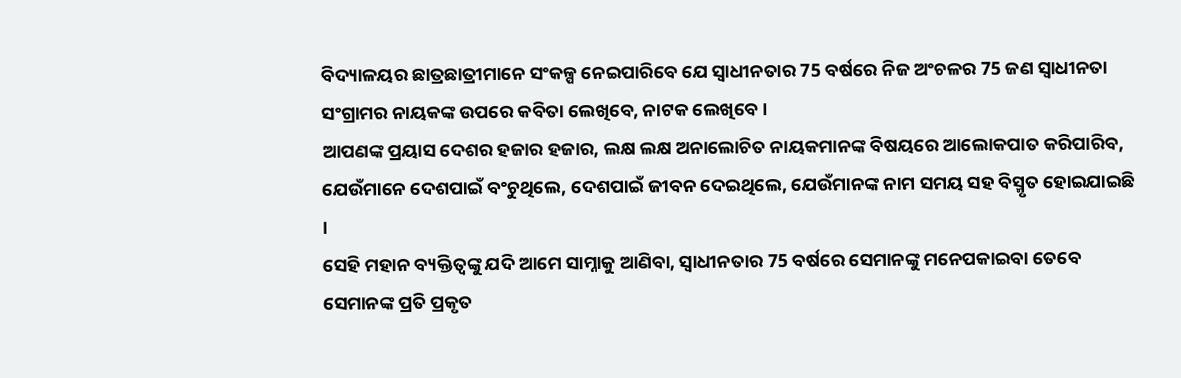ବିଦ୍ୟାଳୟର ଛାତ୍ରଛାତ୍ରୀମାନେ ସଂକଳ୍ପ ନେଇପାରିବେ ଯେ ସ୍ୱାଧୀନତାର 75 ବର୍ଷରେ ନିଜ ଅଂଚଳର 75 ଜଣ ସ୍ୱାଧୀନତା ସଂଗ୍ରାମର ନାୟକଙ୍କ ଉପରେ କବିତା ଲେଖିବେ, ନାଟକ ଲେଖିବେ ।
ଆପଣଙ୍କ ପ୍ରୟାସ ଦେଶର ହଜାର ହଜାର, ଲକ୍ଷ ଲକ୍ଷ ଅନାଲୋଚିତ ନାୟକମାନଙ୍କ ବିଷୟରେ ଆଲୋକପାତ କରିପାରିବ, ଯେଉଁମାନେ ଦେଶପାଇଁ ବଂଚୁଥିଲେ, ଦେଶପାଇଁ ଜୀବନ ଦେଇଥିଲେ, ଯେଉଁମାନଙ୍କ ନାମ ସମୟ ସହ ବିସ୍ମୃତ ହୋଇଯାଇଛି ।
ସେହି ମହାନ ବ୍ୟକ୍ତିତ୍ୱଙ୍କୁ ଯଦି ଆମେ ସାମ୍ନାକୁ ଆଣିବା, ସ୍ୱାଧୀନତାର 75 ବର୍ଷରେ ସେମାନଙ୍କୁ ମନେପକାଇବା ତେବେ ସେମାନଙ୍କ ପ୍ରତି ପ୍ରକୃତ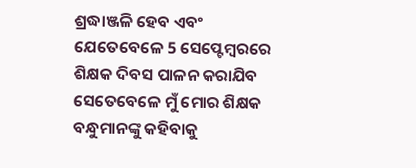ଶ୍ରଦ୍ଧାଞ୍ଜଳି ହେବ ଏବଂ ଯେତେବେଳେ 5 ସେପ୍ଟେମ୍ବରରେ ଶିକ୍ଷକ ଦିବସ ପାଳନ କରାଯିବ ସେତେବେଳେ ମୁଁ ମୋର ଶିକ୍ଷକ ବନ୍ଧୁମାନଙ୍କୁ କହିବାକୁ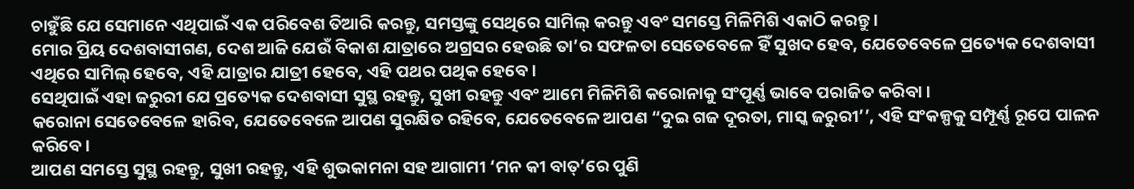ଚାହୁଁଛି ଯେ ସେମାନେ ଏଥିପାଇଁ ଏକ ପରିବେଶ ତିଆରି କରନ୍ତୁ, ସମସ୍ତଙ୍କୁ ସେଥିରେ ସାମିଲ୍ କରନ୍ତୁ ଏବଂ ସମସ୍ତେ ମିଳିମିଶି ଏକାଠି କରନ୍ତୁ ।
ମୋର ପ୍ରିୟ ଦେଶବାସୀଗଣ, ଦେଶ ଆଜି ଯେଉଁ ବିକାଶ ଯାତ୍ରାରେ ଅଗ୍ରସର ହେଉଛି ତା’ର ସଫଳତା ସେତେବେଳେ ହିଁ ସୁଖଦ ହେବ, ଯେତେବେଳେ ପ୍ରତ୍ୟେକ ଦେଶବାସୀ ଏଥିରେ ସାମିଲ୍ ହେବେ, ଏହି ଯାତ୍ରାର ଯାତ୍ରୀ ହେବେ, ଏହି ପଥର ପଥିକ ହେବେ ।
ସେଥିପାଇଁ ଏହା ଜରୁରୀ ଯେ ପ୍ରତ୍ୟେକ ଦେଶବାସୀ ସୁସ୍ଥ ରହନ୍ତୁ, ସୁଖୀ ରହନ୍ତୁ ଏବଂ ଆମେ ମିଳିମିଶି କରୋନାକୁ ସଂପୂର୍ଣ୍ଣ ଭାବେ ପରାଜିତ କରିବା ।
କରୋନା ସେତେବେଳେ ହାରିବ, ଯେତେବେଳେ ଆପଣ ସୁରକ୍ଷିତ ରହିବେ, ଯେତେବେଳେ ଆପଣ “ଦୁଇ ଗଜ ଦୂରତା, ମାସ୍କ ଜରୁରୀ’’, ଏହି ସଂକଳ୍ପକୁ ସମ୍ପୂର୍ଣ୍ଣ ରୂପେ ପାଳନ କରିବେ ।
ଆପଣ ସମସ୍ତେ ସୁସ୍ଥ ରହନ୍ତୁ, ସୁଖୀ ରହନ୍ତୁ, ଏହି ଶୁଭକାମନା ସହ ଆଗାମୀ ‘ମନ କୀ ବାତ୍’ରେ ପୁଣି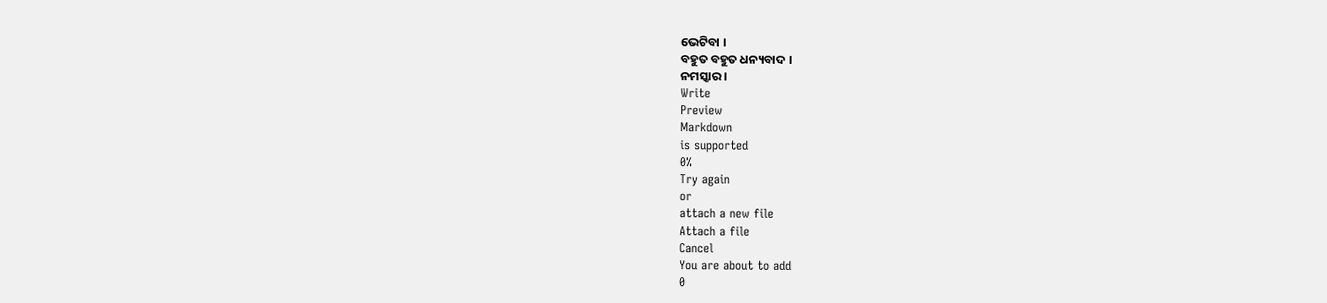ଭେଟିବା ।
ବହୁତ ବହୁତ ଧନ୍ୟବାଦ ।
ନମସ୍କାର ।
Write
Preview
Markdown
is supported
0%
Try again
or
attach a new file
Attach a file
Cancel
You are about to add
0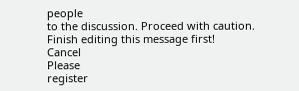people
to the discussion. Proceed with caution.
Finish editing this message first!
Cancel
Please
register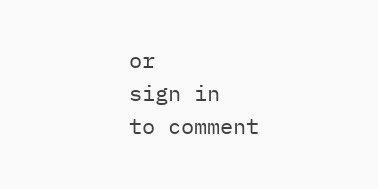or
sign in
to comment